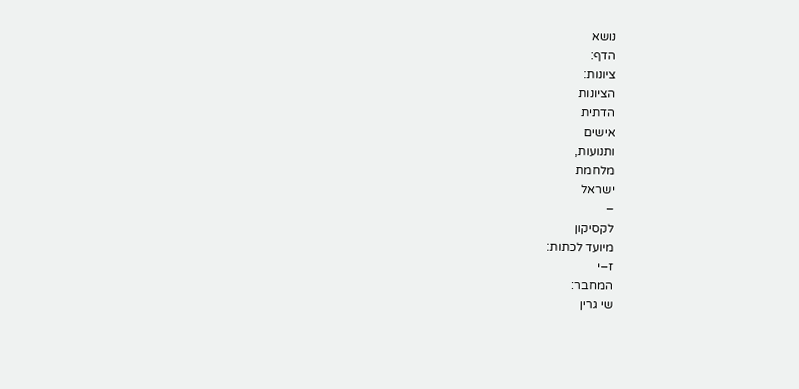נושא
הדף:
ציונות:
הציונות
הדתית
אישים
ותנועות,
מלחמת
ישראל
–
לקסיקון
מיועד לכתות:
ז–י
המחבר:
שי גרין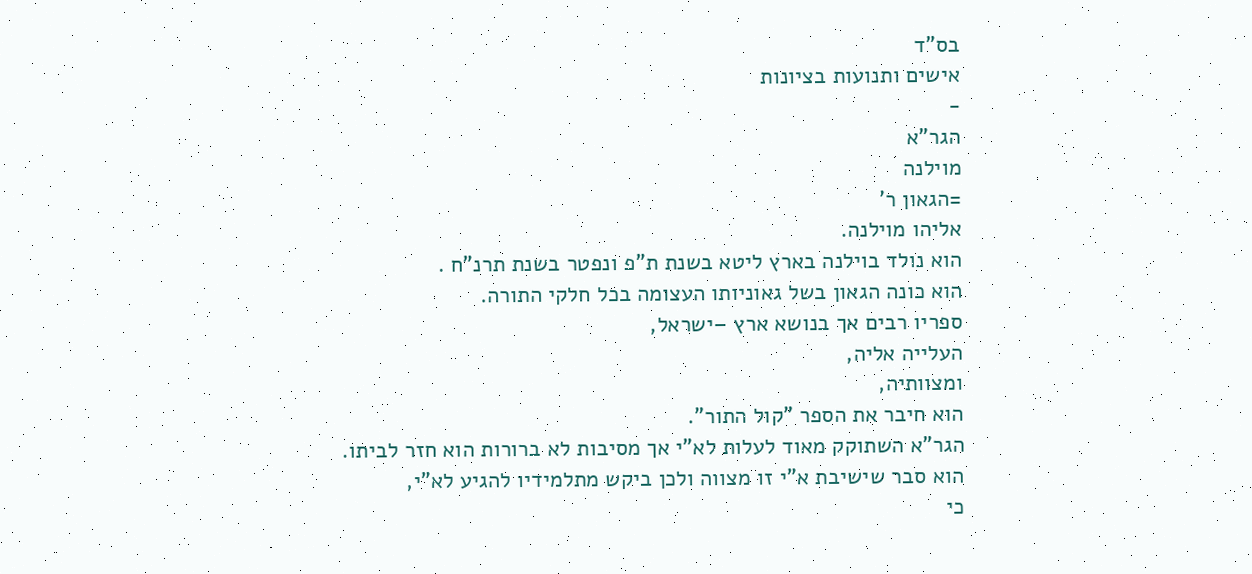בס"ד
אישים ותנועות בציונות
-
הגר"א
מוילנה
=הגאון ר'
אליהו מוילנה.
הוא נולד בוילנה בארץ ליטא בשנת ת"פ ונפטר בשנת תרנ"ח .
הוא כונה הגאון בשל גאוניותו העצומה בכל חלקי התורה.
ספריו רבים אך בנושא ארץ –ישראל,
העלייה אליה,
ומצוותיה,
הוא חיבר את הספר "קול התור".
הגר"א השתוקק מאוד לעלות לא"י אך מסיבות לא ברורות הוא חזר לביתו.
הוא סבר שישיבת א"י זו מצווה ולכן ביקש מתלמידיו להגיע לא"י,
כי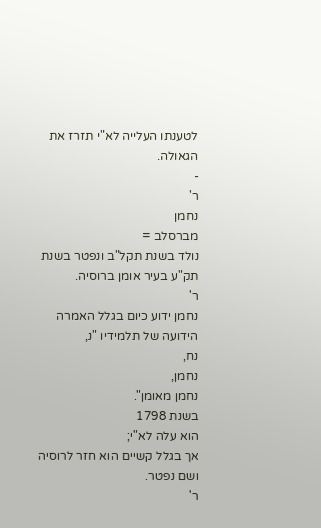לטענתו העלייה לא"י תזרז את הגאולה.
-
ר'
נחמן
מברסלב =
נולד בשנת תקל"ב ונפטר בשנת תק"ע בעיר אומן ברוסיה.
ר'
נחמן ידוע כיום בגלל האמרה הידועה של תלמידיו "נ,
נח,
נחמן,
נחמן מאומן".
בשנת 1798
הוא עלה לא"י;
אך בגלל קשיים הוא חזר לרוסיה ושם נפטר.
ר'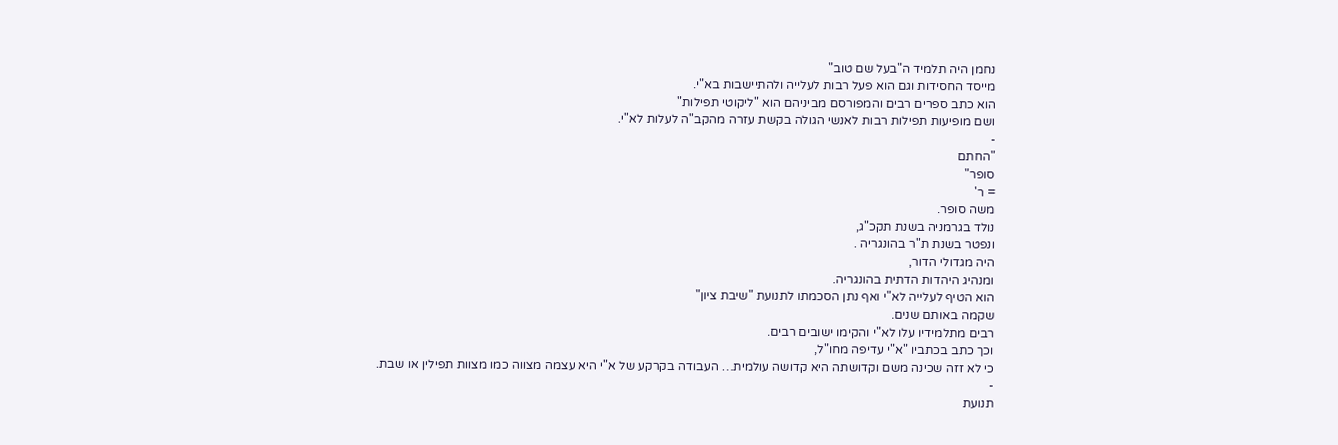נחמן היה תלמיד ה"בעל שם טוב"
מייסד החסידות וגם הוא פעל רבות לעלייה ולהתיישבות בא"י.
הוא כתב ספרים רבים והמפורסם מביניהם הוא "ליקוטי תפילות"
ושם מופיעות תפילות רבות לאנשי הגולה בקשת עזרה מהקב"ה לעלות לא"י.
-
"החתם
סופר"
= ר'
משה סופר.
נולד בגרמניה בשנת תקכ"ג,
ונפטר בשנת ת"ר בהונגריה .
היה מגדולי הדור,
ומנהיג היהדות הדתית בהונגריה.
הוא הטיף לעלייה לא"י ואף נתן הסכמתו לתנועת "שיבת ציון"
שקמה באותם שנים.
רבים מתלמידיו עלו לא"י והקימו ישובים רבים.
וכך כתב בכתביו "א"י עדיפה מחו"ל,
כי לא זזה שכינה משם וקדושתה היא קדושה עולמית… העבודה בקרקע של א"י היא עצמה מצווה כמו מצוות תפילין או שבת.
-
תנועת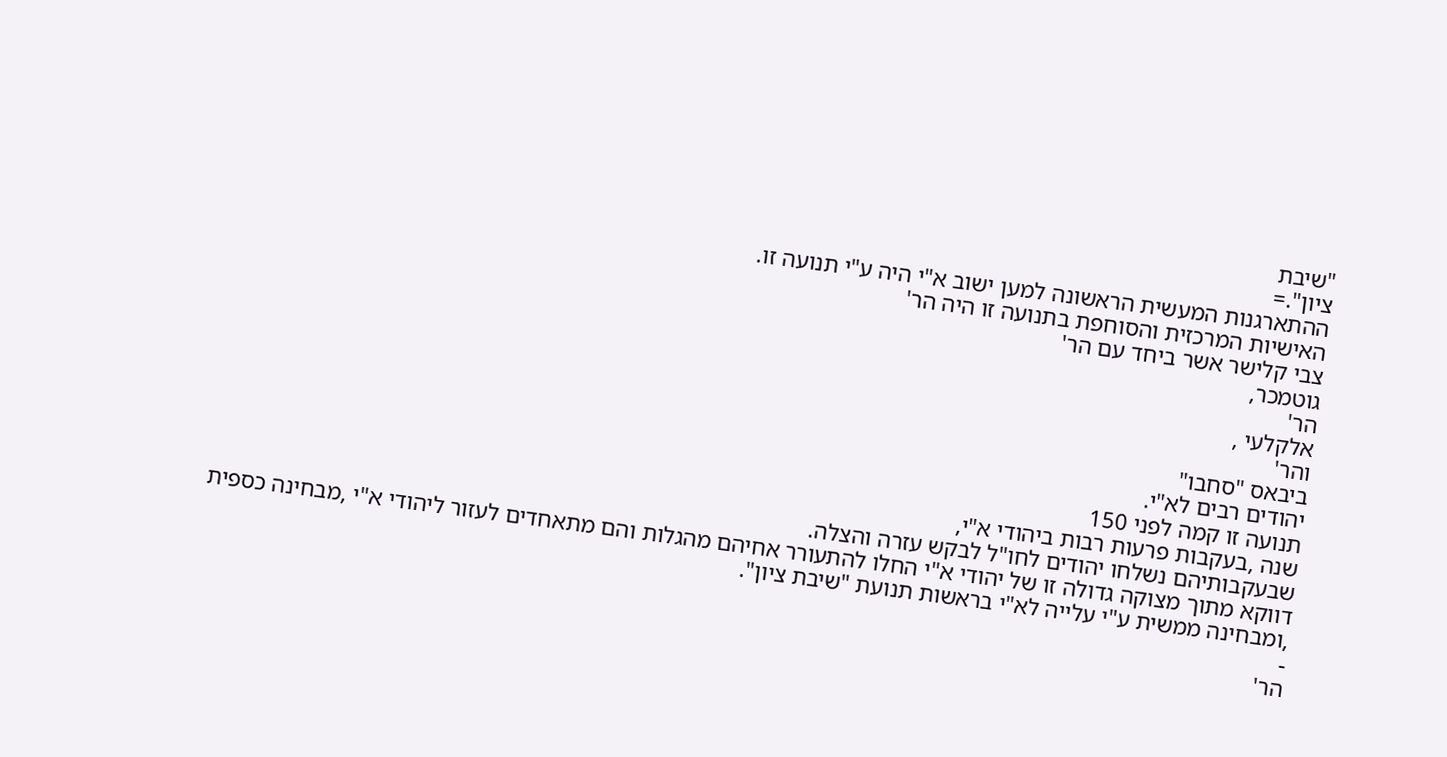"שיבת
ציון".=
ההתארגנות המעשית הראשונה למען ישוב א"י היה ע"י תנועה זו.
האישיות המרכזית והסוחפת בתנועה זו היה הר'
צבי קלישר אשר ביחד עם הר'
גוטמכר,
הר'
אלקלעי ,
והר'
ביבאס "סחבו"
יהודים רבים לא"י.
תנועה זו קמה לפני 150
שנה ,בעקבות פרעות רבות ביהודי א"י,
שבעקבותיהם נשלחו יהודים לחו"ל לבקש עזרה והצלה.
דווקא מתוך מצוקה גדולה זו של יהודי א"י החלו להתעורר אחיהם מהגלות והם מתאחדים לעזור ליהודי א"י ,מבחינה כספית ,ומבחינה ממשית ע"י עלייה לא"י בראשות תנועת "שיבת ציון".
-
הר'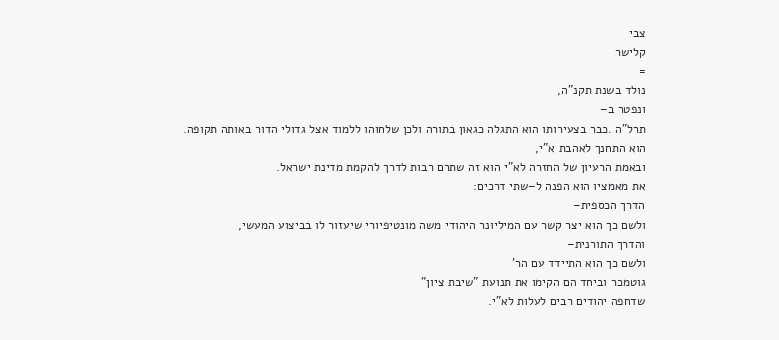צבי
קלישר
=
נולד בשנת תקנ"ה,
ונפטר ב–
תרל"ה .כבר בצעירותו הוא התגלה כגאון בתורה ולכן שלחוהו ללמוד אצל גדולי הדור באותה תקופה.
הוא התחנך לאהבת א"י,
ובאמת הרעיון של החזרה לא"י הוא זה שתרם רבות לדרך להקמת מדינת ישראל.
את מאמציו הוא הפנה ל–שתי דרכים:
הדרך הכספית–
ולשם כך הוא יצר קשר עם המיליונר היהודי משה מונטיפיורי שיעזור לו בביצוע המעשי,
והדרך התורנית–
ולשם כך הוא התיידד עם הר'
גוטמכר וביחד הם הקימו את תנועת "שיבת ציון"
שדחפה יהודים רבים לעלות לא"י.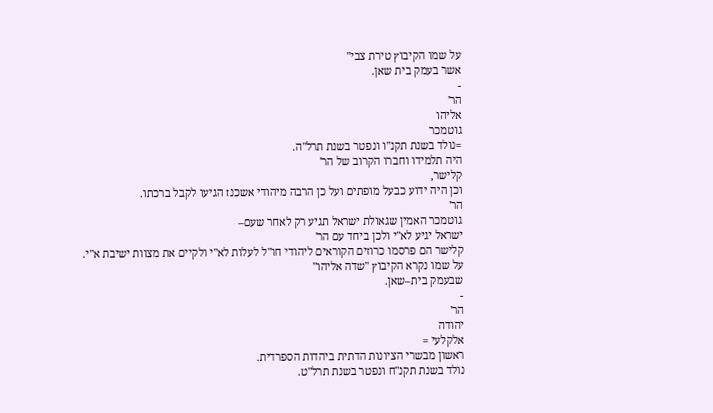על שמו הקיבוץ טירת צבי"
אשר בעמק בית שאן.
-
הר'
אליהו
גוטמכר
=נולד בשנת תקנ"ו ונפטר בשנת תרל"ה.
היה תלמידו וחברו הקרוב של הר'
קלישר,
וכן היה ידוע כבעל מופתים ועל כן הרבה מיהודי אשכנז הגיעו לקבל ברכתו.
הר'
גוטמכר האמין שגאולת ישראל תגיע רק לאחר שעם–
ישראל יגיע לא"י ולכן ביחד עם הר'
קלישר הם פרסמו כרוזים הקוראים ליהודי חו"ל לעלות לא"י ולקיים את מצוות ישיבת א"י.
על שמו נקרא הקיבוץ "שדה אליהו"
שבעמק בית–שאן.
-
הר'
יהודה
אלקלעי =
ראשון מבשרי הציונות הדתית ביהדות הספרדית.
נולד בשנת תקנ"ח ונפטר בשנת תרל"ט.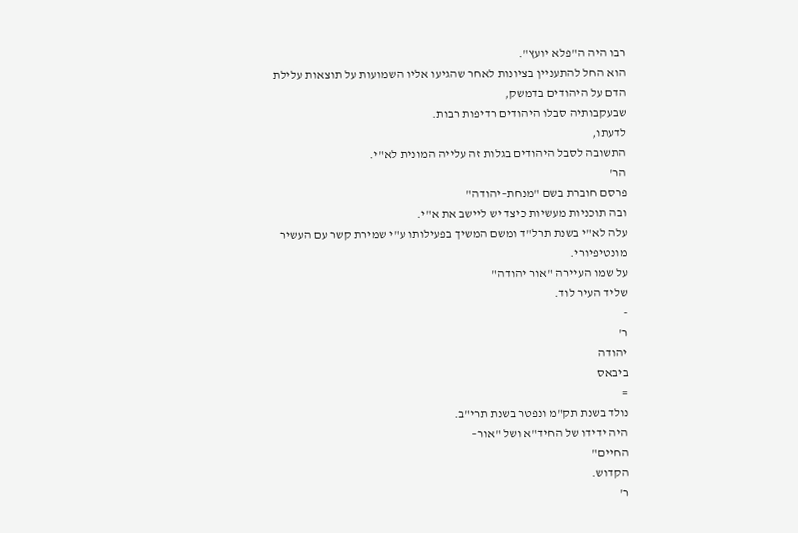רבו היה ה"פלא יועץ".
הוא החל להתעניין בציונות לאחר שהגיעו אליו השמועות על תוצאות עלילת הדם על היהודים בדמשק,
שבעקבותיה סבלו היהודים רדיפות רבות.
לדעתו,
התשובה לסבל היהודים בגלות זה עלייה המונית לא"י.
הר'
פרסם חוברת בשם "מנחת–יהודה"
ובה תוכניות מעשיות כיצד יש ליישב את א"י.
עלה לא"י בשנת תרל"ד ומשם המשיך בפעילותו ע"י שמירת קשר עם העשיר מונטיפיורי.
על שמו העיירה "אור יהודה"
שליד העיר לוד.
-
ר'
יהודה
ביבאס
=
נולד בשנת תק"מ ונפטר בשנת תרי"ב.
היה ידידו של החיד"א ושל "אור–
החיים"
הקדוש.
ר'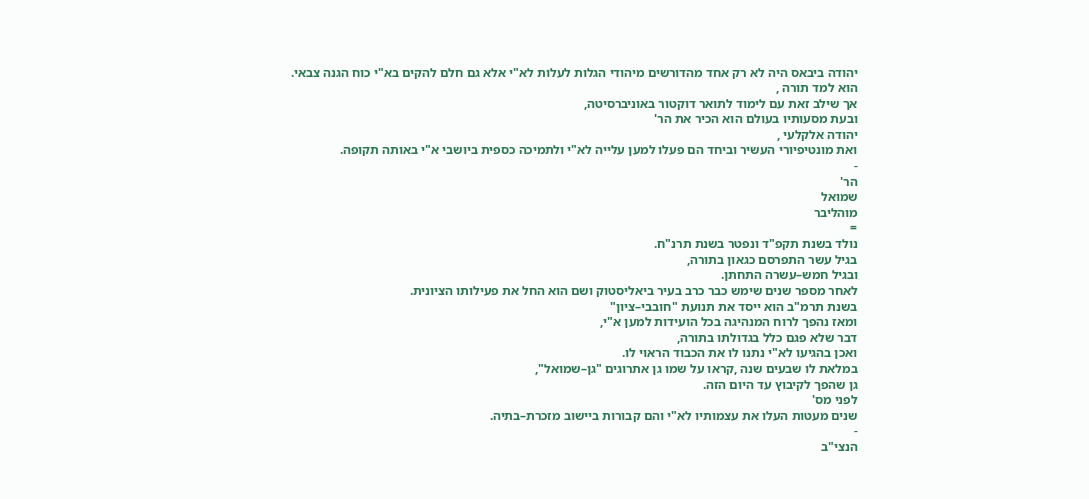יהודה ביבאס היה לא רק אחד מהדורשים מיהודי הגלות לעלות לא"י אלא גם חלם להקים בא"י כוח הגנה צבאי.
הוא למד תורה ,
אך שילב זאת עם לימוד לתואר דוקטור באוניברסיטה,
ובעת מסעותיו בעולם הוא הכיר את הר'
יהודה אלקלעי ,
ואת מונטיפיורי העשיר וביחד הם פעלו למען עלייה לא"י ולתמיכה כספית ביושבי א"י באותה תקופה.
-
הר'
שמואל
מוהליבר
=
נולד בשנת תקפ"ד ונפטר בשנת תרנ"ח.
בגיל עשר התפרסם כגאון בתורה,
ובגיל חמש–עשרה התחתן.
לאחר מספר שנים שימש כבר כרב בעיר ביאליסטוק ושם הוא החל את פעילותו הציונית.
בשנת תרמ"ב הוא ייסד את תנועת "חובבי–ציון"
ומאז נהפך לרוח המנהיגה בכל הועידות למען א"י,
דבר שלא פגם כלל בגדולתו בתורה,
ואכן בהגיעו לא"י נתנו לו את הכבוד הראוי לו.
במלאת לו שבעים שנה ,קראו על שמו גן אתרוגים "גן–שמואל",
גן שהפך לקיבוץ עד היום הזה.
לפני מס'
שנים מעטות העלו את עצמותיו לא"י והם קבורות ביישוב מזכרת–בתיה.
-
הנצי"ב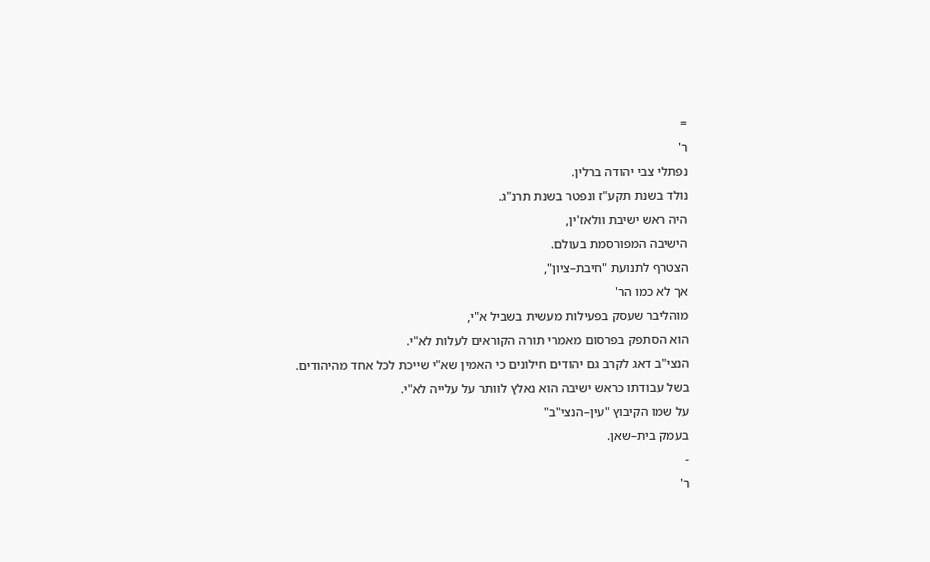=
ר'
נפתלי צבי יהודה ברלין.
נולד בשנת תקע"ז ונפטר בשנת תרנ"ג.
היה ראש ישיבת וולאז'ין,
הישיבה המפורסמת בעולם.
הצטרף לתנועת "חיבת–ציון",
אך לא כמו הר'
מוהליבר שעסק בפעילות מעשית בשביל א"י,
הוא הסתפק בפרסום מאמרי תורה הקוראים לעלות לא"י.
הנצי"ב דאג לקרב גם יהודים חילונים כי האמין שא"י שייכת לכל אחד מהיהודים.
בשל עבודתו כראש ישיבה הוא נאלץ לוותר על עלייה לא"י.
על שמו הקיבוץ "עין–הנצי"ב"
בעמק בית–שאן.
-
ר'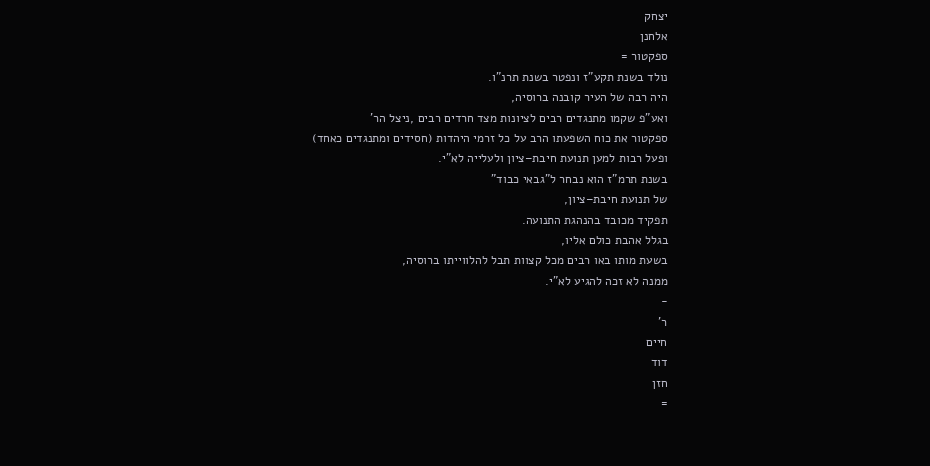יצחק
אלחנן
ספקטור =
נולד בשנת תקע"ז ונפטר בשנת תרנ"ו.
היה רבה של העיר קובנה ברוסיה,
ואע"פ שקמו מתנגדים רבים לציונות מצד חרדים רבים ,ניצל הר'
ספקטור את כוח השפעתו הרב על כל זרמי היהדות (חסידים ומתנגדים כאחד)
ופעל רבות למען תנועת חיבת–ציון ולעלייה לא"י.
בשנת תרמ"ז הוא נבחר ל"גבאי כבוד"
של תנועת חיבת–ציון,
תפקיד מכובד בהנהגת התנועה.
בגלל אהבת כולם אליו,
בשעת מותו באו רבים מכל קצוות תבל להלווייתו ברוסיה,
ממנה לא זכה להגיע לא"י.
-
ר'
חיים
דוד
חזן
=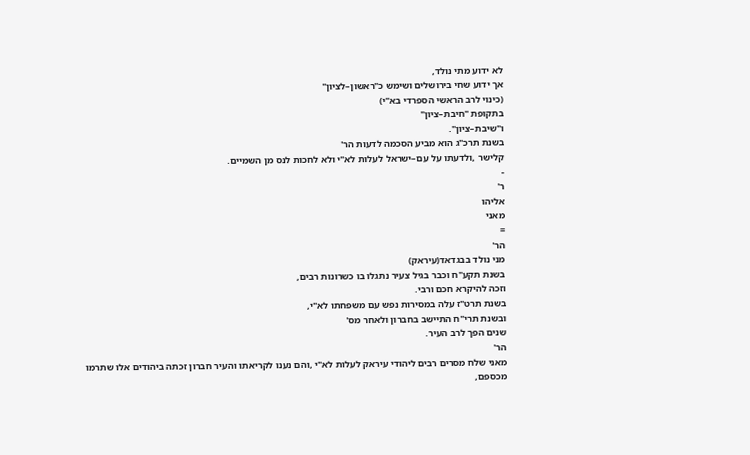לא ידוע מתי נולד,
אך ידוע שחי בירושלים ושימש כ"ראשון–לציון"
(כינוי לרב הראשי הספרדי בא"י)
בתקופת "חיבת–ציון"
ו"שיבת–ציון".
בשנת תרכ"ג הוא מביע הסכמה לדעות הר'
קלישר ,ולדעתו על עם–ישראל לעלות לא"י ולא לחכות לנס מן השמיים.
-
ר'
אליהו
מאני
=
הר'
מני נולד בבגדאד(עיראק)
בשנת תקע"ח וכבר בגיל צעיר נתגלו בו כשרונות רבים,
וזכה להיקרא חכם ורבי.
בשנת תרט"ז עלה במסירות נפש עם משפחתו לא"י,
ובשנת תרי"ח התיישב בחברון ולאחר מס'
שנים הפך לרב העיר.
הר'
מאני שלח מסרים רבים ליהודי עיראק לעלות לא"י ,והם נענו לקריאתו והעיר חברון זכתה ביהודים אלו שתרמו מכספם,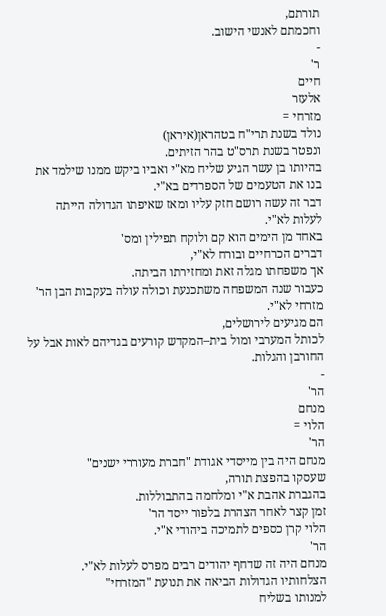תורתם,
וחכמתם לאנשי הישוב.
-
ר'
חיים
אלעזר
מזרחי =
נולד בשנת תרי"ח בטהראן(איראן)
ונפטר בשנת תרס"ט בהר הזיתים.
בהיותו בן עשר הגיע שליח מא"י ואביו ביקש ממנו שילמד את בנו את הטעמים של הספרדים בא"י.
דבר זה עשה רושם חזק עליו ומאז שאיפתו הגדולה הייתה לעלות לא"י.
באחד מן הימים הוא קם ולוקח תפילין ומס'
דברים הכרחיים ובורח לא"י,
אך משפחתו מגלה זאת ומחזירתו הביתה.
כעבור שנה המשפחה משתכנעת וכולה עולה בעקבות הבן הר'
מזרחי לא"י.
הם מגיעים לירושלים,
לכותל המערבי ומול בית–המקדש קורעים בגדיהם לאות אבל על החורבן והגלות.
-
הר'
מנחם
הלוי =
הר'
מנחם היה בין מייסדי אגודת "חברת מעוררי ישנים"
שעסקו בהפצת תורה,
בהגברת אהבת א"י ומלחמה בהתבוללות.
זמן קצר לאחר הצהרת בלפור ייסד הר'
הלוי קרן כספים לתמיכה ביהודי א"י.
הר'
מנחם היה זה שדחף יהודים רבים מפרס לעלות לא"י.
הצלחותיו הגדולות הביאה את תנועת "המזרחי"
למנותו בשליח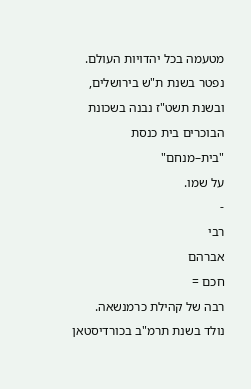מטעמה בכל יהדויות העולם.
נפטר בשנת ת"ש בירושלים,
ובשנת תשט"ז נבנה בשכונת הבוכרים בית כנסת "בית–מנחם"
על שמו.
-
רבי
אברהם
חכם =
רבה של קהילת כרמנשאה.
נולד בשנת תרמ"ב בכורדיסטאן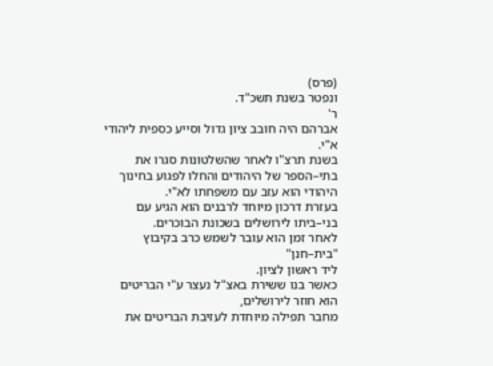(פרס)
ונפטר בשנת תשכ"ד.
ר'
אברהם היה חובב ציון גדול וסייע כספית ליהודי א"י.
בשנת תרצ"ו לאחר שהשלטונות סגרו את בתי–הספר של היהודים והחלו לפגוע בחינוך היהודי הוא עזב עם משפחתו לא"י.
בעזרת דרכון מיוחד לרבנים הוא הגיע עם בני–ביתו לירושלים בשכונת הבוכרים.
לאחר זמן הוא עובר לשמש כרב בקיבוץ "בית–חנן"
ליד ראשון לציון.
כאשר בנו ששירת באצ"ל נעצר ע"י הבריטים הוא חוזר לירושלים,
מחבר תפילה מיוחדת לעזיבת הבריטים את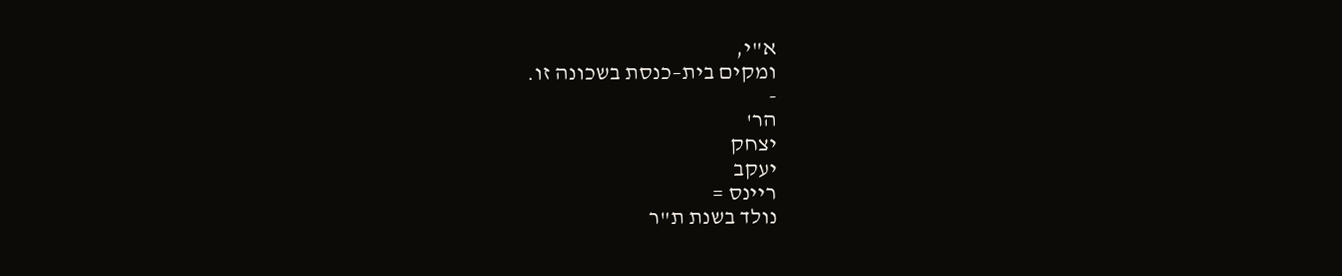א"י,
ומקים בית–כנסת בשכונה זו.
-
הר'
יצחק
יעקב
ריינס =
נולד בשנת ת"ר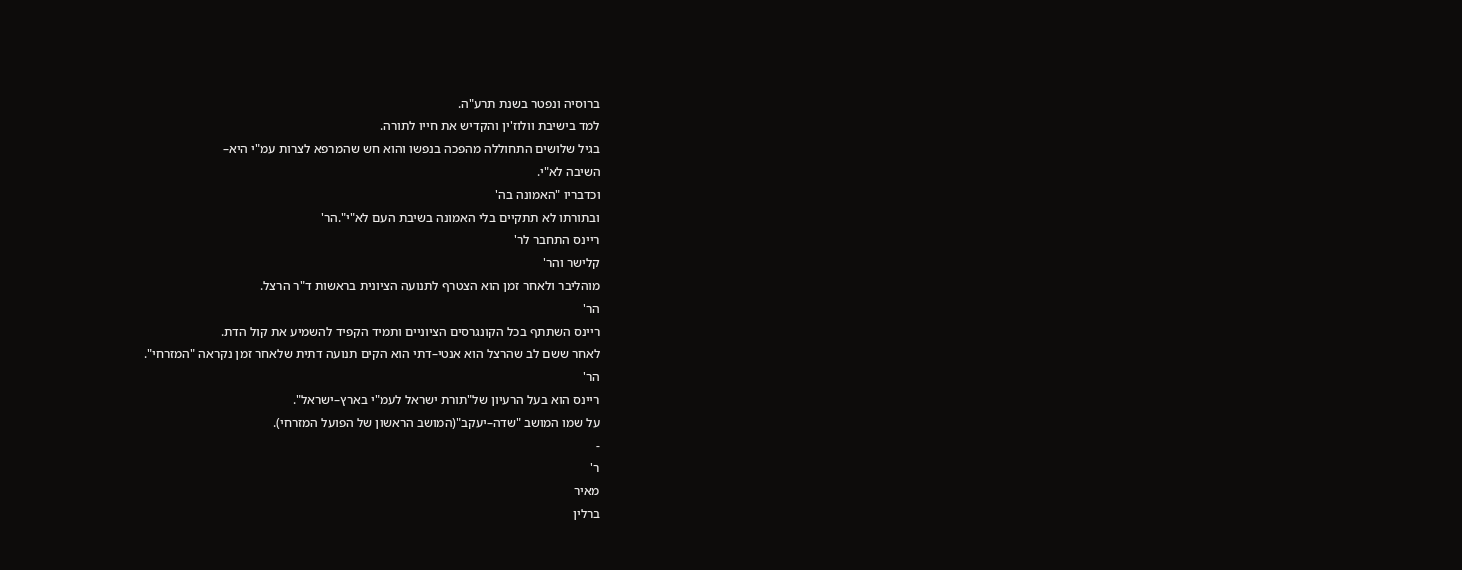ברוסיה ונפטר בשנת תרע"ה.
למד בישיבת וולוז'ין והקדיש את חייו לתורה.
בגיל שלושים התחוללה מהפכה בנפשו והוא חש שהמרפא לצרות עמ"י היא–
השיבה לא"י.
וכדבריו "האמונה בה'
ובתורתו לא תתקיים בלי האמונה בשיבת העם לא"י".הר'
ריינס התחבר לר'
קלישר והר'
מוהליבר ולאחר זמן הוא הצטרף לתנועה הציונית בראשות ד"ר הרצל.
הר'
ריינס השתתף בכל הקונגרסים הציוניים ותמיד הקפיד להשמיע את קול הדת.
לאחר ששם לב שהרצל הוא אנטי–דתי הוא הקים תנועה דתית שלאחר זמן נקראה "המזרחי".
הר'
ריינס הוא בעל הרעיון של"תורת ישראל לעמ"י בארץ–ישראל".
על שמו המושב "שדה–יעקב"(המושב הראשון של הפועל המזרחי).
-
ר'
מאיר
ברלין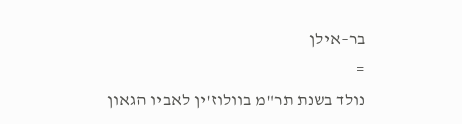בר–אילן
=
נולד בשנת תר"מ בוולוז'ין לאביו הגאון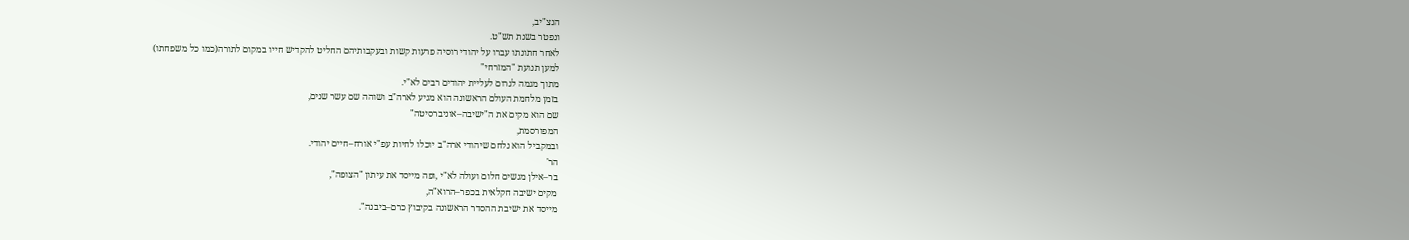הנצ"יב,
ונפטר בשנת תש"ט.
לאחר חתונתו עברו על יהודי רוסיה פרעות קשות ובעקבותיהם החליט להקדיש חייו במקום לתורה(כמו כל משפחתו)
למען תנועת "המזרחי"
מתוך מגמה לגרום לעליית יהודים רבים לא"י.
בזמן מלחמת העולם הראשונה הוא מגיע לארה"ב ושוהה שם עשר שנים,
שם הוא מקים את ה"ישיבה–אוניברסיטה"
המפורסמת,
ובמקביל הוא נלחם שיהודי ארה"ב יוכלו לחיות עפ"י אורח–חיים יהודי.
הר'
בר–אילן מגשים חלום ועולה לא"י ,ופה מייסד את עיתון "הצופה",
מקים ישיבה חקלאית בכפר–הרוא"ה,
מייסד את ישיבת ההסדר הראשונה בקיבוץ כרם–ביבנה".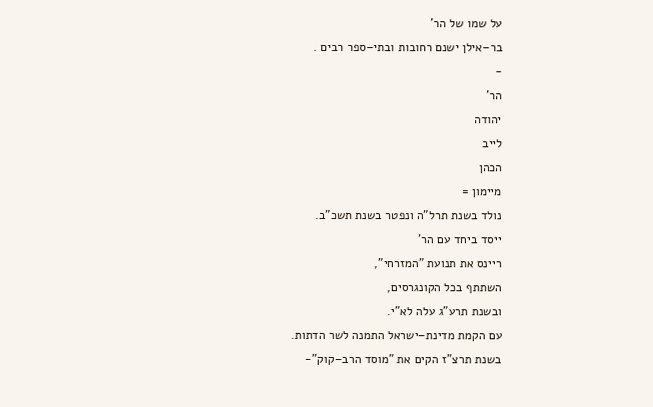על שמו של הר'
בר–אילן ישנם רחובות ובתי–ספר רבים .
-
הר'
יהודה
לייב
הכהן
מיימון =
נולד בשנת תרל"ה ונפטר בשנת תשכ"ב.
ייסד ביחד עם הר'
ריינס את תנועת "המזרחי",
השתתף בכל הקונגרסים,
ובשנת תרע"ג עלה לא"י.
עם הקמת מדינת–ישראל התמנה לשר הדתות.
בשנת תרצ"ז הקים את "מוסד הרב–קוק"-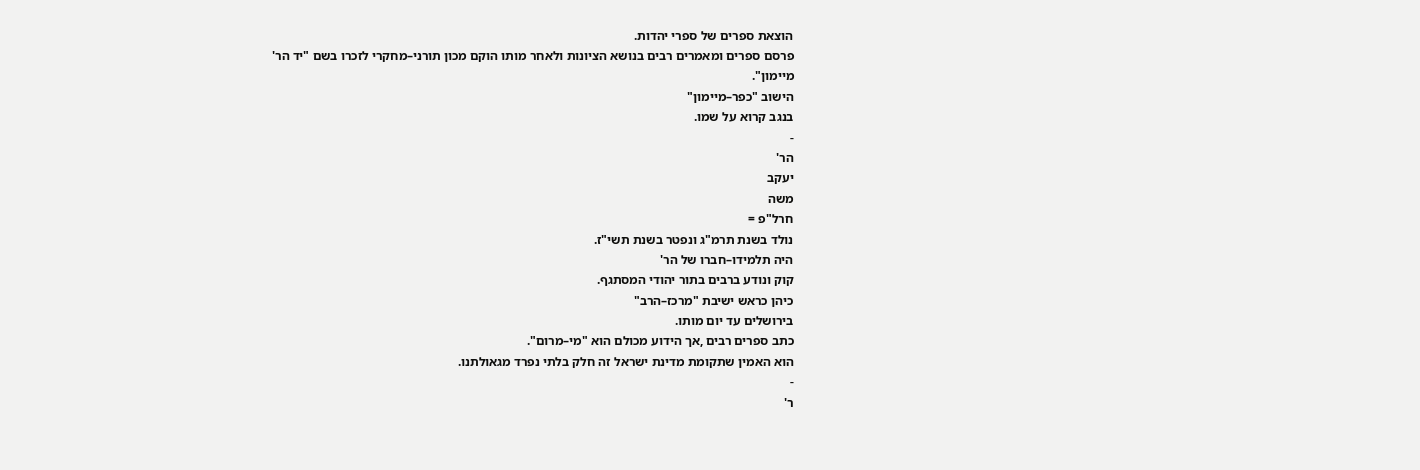הוצאת ספרים של ספרי יהדות.
פרסם ספרים ומאמרים רבים בנושא הציונות ולאחר מותו הוקם מכון תורני–מחקרי לזכרו בשם "יד הר'
מיימון".
הישוב "כפר–מיימון"
בנגב קרוא על שמו.
-
הר'
יעקב
משה
חרל"פ =
נולד בשנת תרמ"ג ונפטר בשנת תשי"ז.
היה תלמידו–חברו של הר'
קוק ונודע ברבים בתור יהודי המסתגף.
כיהן כראש ישיבת "מרכז–הרב"
בירושלים עד יום מותו.
כתב ספרים רבים ,אך הידוע מכולם הוא "מי–מרום".
הוא האמין שתקומת מדינת ישראל זה חלק בלתי נפרד מגאולתנו.
-
ר'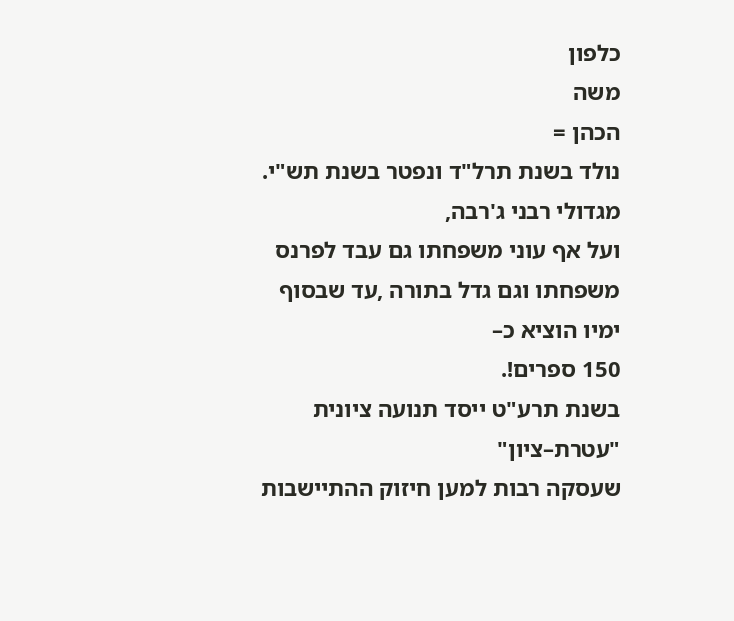כלפון
משה
הכהן =
נולד בשנת תרל"ד ונפטר בשנת תש"י.
מגדולי רבני ג'רבה,
ועל אף עוני משפחתו גם עבד לפרנס משפחתו וגם גדל בתורה ,עד שבסוף ימיו הוציא כ–
150 ספרים!.
בשנת תרע"ט ייסד תנועה ציונית "עטרת–ציון"
שעסקה רבות למען חיזוק ההתיישבות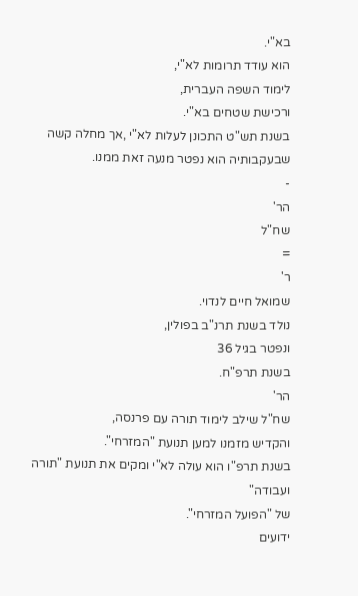בא"י.
הוא עודד תרומות לא"י,
לימוד השפה העברית,
ורכישת שטחים בא"י.
בשנת תש"ט התכונן לעלות לא"י ,אך מחלה קשה שבעקבותיה הוא נפטר מנעה זאת ממנו.
-
הר'
שח"ל
=
ר'
שמואל חיים לנדוי.
נולד בשנת תרנ"ב בפולין,
ונפטר בגיל 36
בשנת תרפ"ח.
הר'
שח"ל שילב לימוד תורה עם פרנסה,
והקדיש מזמנו למען תנועת "המזרחי".
בשנת תרפ"ו הוא עולה לא"י ומקים את תנועת "תורה ועבודה"
של "הפועל המזרחי".
ידועים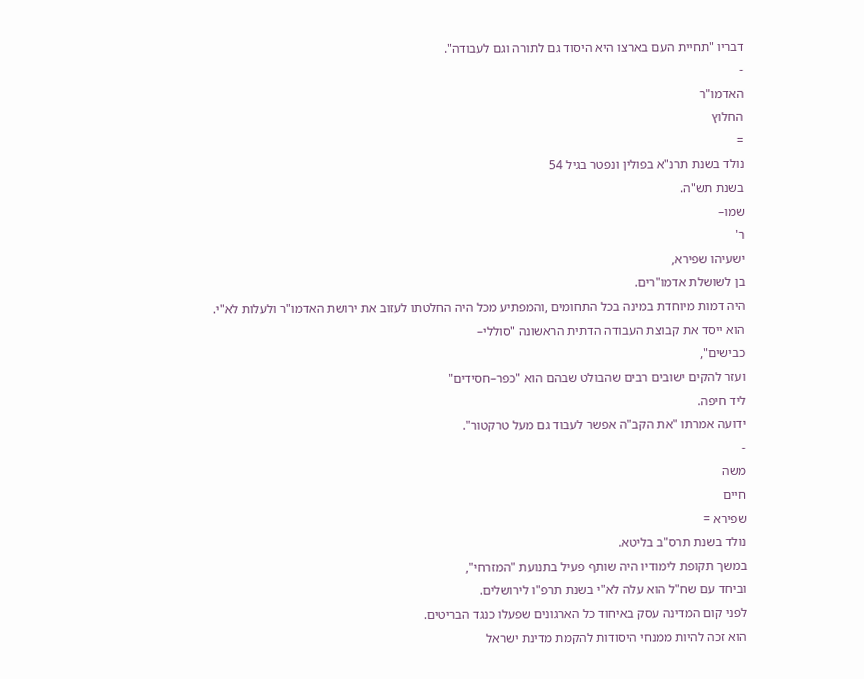דבריו "תחיית העם בארצו היא היסוד גם לתורה וגם לעבודה".
-
האדמו"ר
החלוץ
=
נולד בשנת תרנ"א בפולין ונפטר בגיל 54
בשנת תש"ה.
שמו–
ר'
ישעיהו שפירא,
בן לשושלת אדמו"רים.
היה דמות מיוחדת במינה בכל התחומים ,והמפתיע מכל היה החלטתו לעזוב את ירושת האדמו"ר ולעלות לא"י.
הוא ייסד את קבוצת העבודה הדתית הראשונה "סוללי–
כבישים",
ועזר להקים ישובים רבים שהבולט שבהם הוא "כפר–חסידים"
ליד חיפה.
ידועה אמרתו "את הקב"ה אפשר לעבוד גם מעל טרקטור".
-
משה
חיים
שפירא =
נולד בשנת תרס"ב בליטא.
במשך תקופת לימודיו היה שותף פעיל בתנועת "המזרחי",
וביחד עם שח"ל הוא עלה לא"י בשנת תרפ"ו לירושלים.
לפני קום המדינה עסק באיחוד כל הארגונים שפעלו כנגד הבריטים.
הוא זכה להיות ממנחי היסודות להקמת מדינת ישראל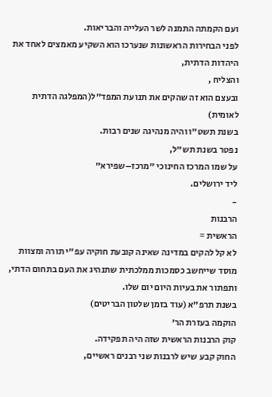ועם הקמתה התמנה לשר העלייה והבריאות.
לפני הבחירות הראשונות שנערכו הוא השקיע מאמצים לאחד את היהדות הדתית,
והצליח ,
ובעצם הוא זה שהקים את תנועת המפד"ל(המפלגה הדתית לאומית)
בשנת תשט"ו והיה מנהיגה שנים רבות.
נפטר בשנת תש"ל,
על שמו המרכז החינוכי "מרכז–שפירא"
ליד ירושלים.
-
הרבנות
הראשית =
לא קל להקים במדינה שאינה קובעת חוקיה עפ"י תורה ומצוות מוסד שייחשב כסמכות ממלכתית שתנהיג את העם בתחום הדתי,
ותפתור את בעיות היום יום שלו.
בשנת תרפ"א (עוד בזמן שלטון הבריטים)
הוקמה בעזרת הר'
קוק הרבנות הראשית שזה היה תפקידה.
החוק קבע שיש לרבנות שני רבנים ראשיים,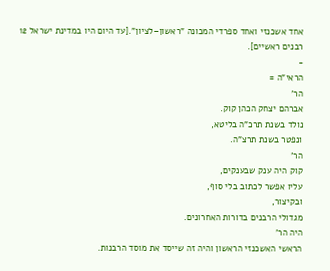אחד אשכנזי ואחד ספרדי המכונה "ראשון–לציון".[עד היום היו במדינת ישראל 12
רבנים ראשיים].
-
הראי"ה =
הר'
אברהם יצחק הכהן קוק.
נולד בשנת תרכ"ה בליטא,
ונפטר בשנת תרצ"ה.
הר'
קוק היה ענק שבענקים,
עליו אפשר לכתוב בלי סוף,
ובקיצור,
מגדולי הרבנים בדורות האחרונים.
היה הר'
הראשי האשכנזי הראשון והיה זה שייסד את מוסד הרבנות.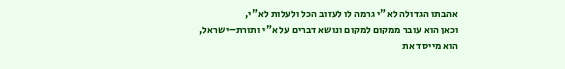אהבתו הגדולה לא"י גרמה לו לעזוב הכל ולעלות לא"י,
וכאן הוא עובר ממקום למקום ונושא דברים על א"י ותורת–ישראל,
הוא מייסד את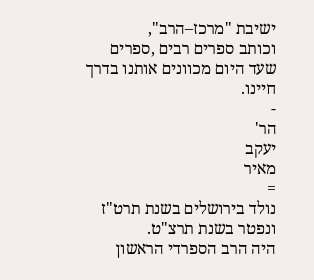ישיבת "מרכז–הרב",
וכותב ספרים רבים ,ספרים שעד היום מכוונים אותנו בדרך חיינו.
-
הר'
יעקב
מאיר
=
נולד בירושלים בשנת תרט"ז ונפטר בשנת תרצ"ט.
היה הרב הספרדי הראשון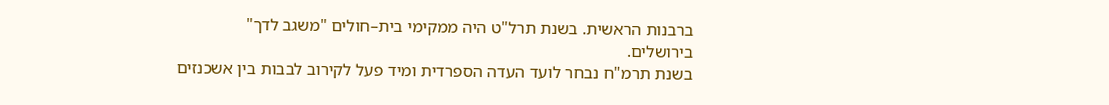ברבנות הראשית. בשנת תרל"ט היה ממקימי בית–חולים "משגב לדך"
בירושלים.
בשנת תרמ"ח נבחר לועד העדה הספרדית ומיד פעל לקירוב לבבות בין אשכנזים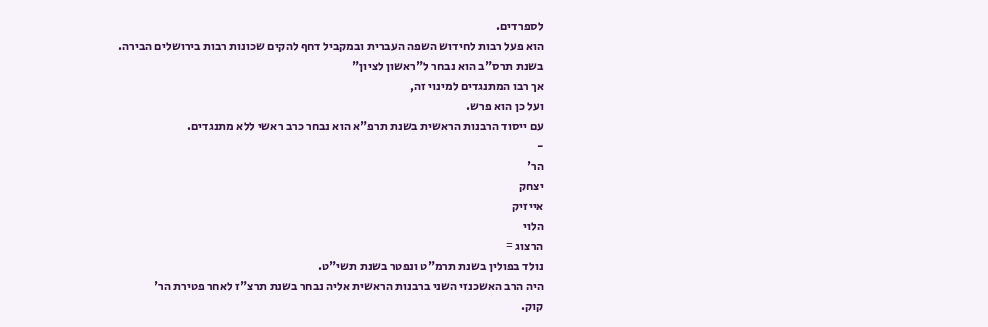לספרדים.
הוא פעל רבות לחידוש השפה העברית ובמקביל דחף להקים שכונות רבות בירושלים הבירה.
בשנת תרס"ב הוא נבחר ל"ראשון לציון"
אך רבו המתנגדים למינוי זה,
ועל כן הוא פרש.
עם ייסוד הרבנות הראשית בשנת תרפ"א הוא נבחר כרב ראשי ללא מתנגדים.
-
הר'
יצחק
אייזיק
הלוי
הרצוג =
נולד בפולין בשנת תרמ"ט ונפטר בשנת תשי"ט.
היה הרב האשכנזי השני ברבנות הראשית אליה נבחר בשנת תרצ"ז לאחר פטירת הר'
קוק.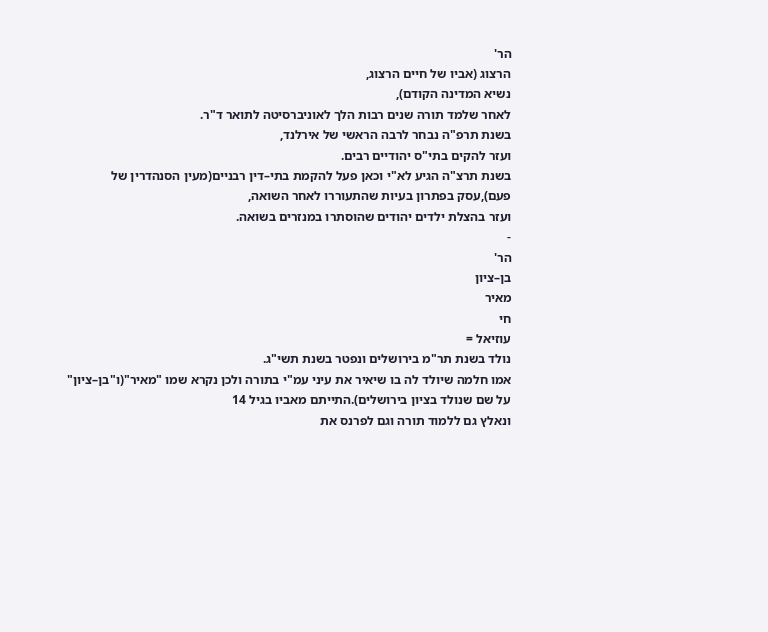הר'
הרצוג (אביו של חיים הרצוג,
נשיא המדינה הקודם),
לאחר שלמד תורה שנים רבות הלך לאוניברסיטה לתואר ד"ר.
בשנת תרפ"ה נבחר לרבה הראשי של אירלנד,
ועזר להקים בתי"ס יהודיים רבים.
בשנת תרצ"ה הגיע לא"י וכאן פעל להקמת בתי–דין רבניים(מעין הסנהדרין של פעם),עסק בפתרון בעיות שהתעוררו לאחר השואה,
ועזר בהצלת ילדים יהודים שהוסתרו במנזרים בשואה.
-
הר'
בן–ציון
מאיר
חי
עוזיאל =
נולד בשנת תר"מ בירושלים ונפטר בשנת תשי"ג.
אמו חלמה שיולד לה בו שיאיר את עיני עמ"י בתורה ולכן נקרא שמו "מאיר"(ו"בן–ציון"
על שם שנולד בציון בירושלים).התייתם מאביו בגיל 14
ונאלץ גם ללמוד תורה וגם לפרנס את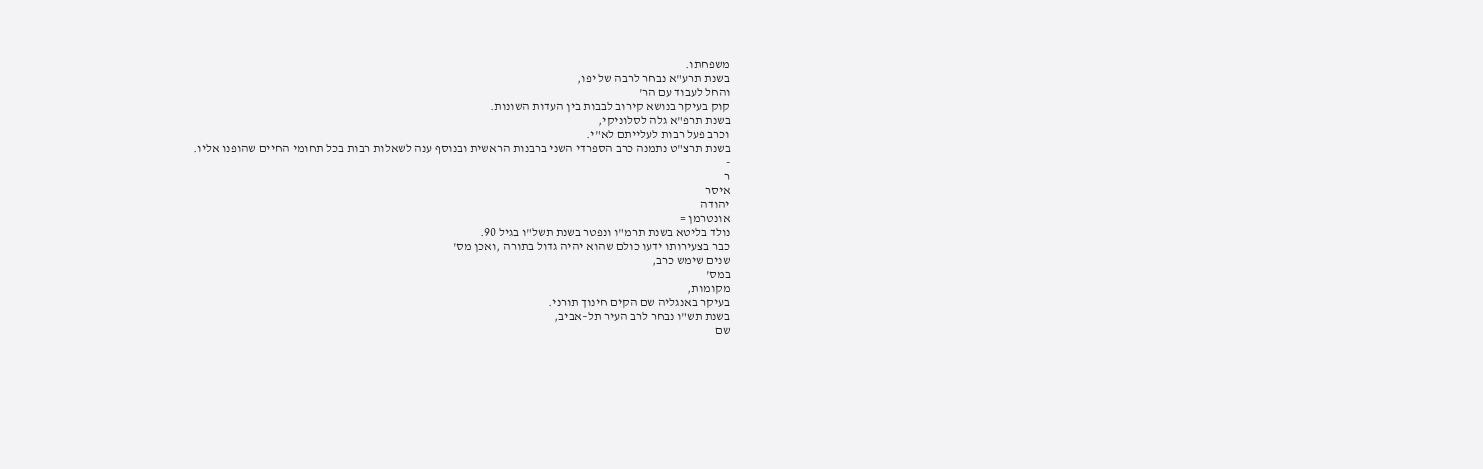משפחתו.
בשנת תרע"א נבחר לרבה של יפו,
והחל לעבוד עם הר'
קוק בעיקר בנושא קירוב לבבות בין העדות השונות.
בשנת תרפ"א גלה לסלוניקי,
וכרב פעל רבות לעלייתם לא"י.
בשנת תרצ"ט נתמנה כרב הספרדי השני ברבנות הראשית ובנוסף ענה לשאלות רבות בכל תחומי החיים שהופנו אליו.
-
ר
איסר
יהודה
אונטרמן =
נולד בליטא בשנת תרמ"ו ונפטר בשנת תשל"ו בגיל 90.
כבר בצעירותו ידעו כולם שהוא יהיה גדול בתורה ,ואכן מס'
שנים שימש כרב,
במס'
מקומות,
בעיקר באנגליה שם הקים חינוך תורני.
בשנת תש"ו נבחר לרב העיר תל–אביב,
שם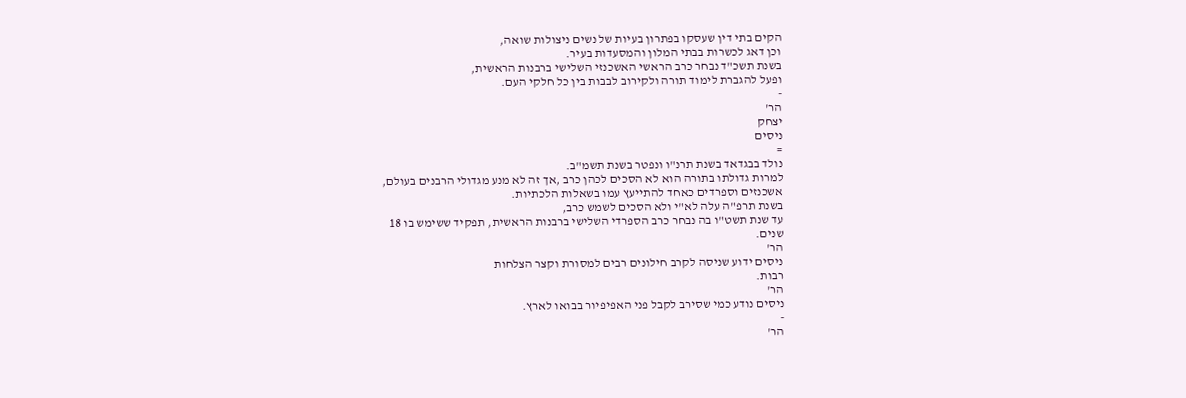הקים בתי דין שעסקו בפתרון בעיות של נשים ניצולות שואה,
וכן דאג לכשרות בבתי המלון והמסעדות בעיר.
בשנת תשכ"ד נבחר כרב הראשי האשכנזי השלישי ברבנות הראשית,
ופעל להגברת לימוד תורה ולקירוב לבבות בין כל חלקי העם.
-
הר'
יצחק
ניסים
=
נולד בבגדאד בשנת תרנ"ו ונפטר בשנת תשמ"ב.
למרות גדולתו בתורה הוא לא הסכים לכהן כרב ,אך זה לא מנע מגדולי הרבנים בעולם,
אשכנזים וספרדים כאחד להתייעץ עמו בשאלות הלכתיות.
בשנת תרפ"ה עלה לא"י ולא הסכים לשמש כרב,
עד שנת תשט"ו בה נבחר כרב הספרדי השלישי ברבנות הראשית, תפקיד ששימש בו 18
שנים.
הר'
ניסים ידוע שניסה לקרב חילונים רבים למסורת וקצר הצלחות
רבות.
הר'
ניסים נודע כמי שסירב לקבל פני האפיפיור בבואו לארץ.
-
הר'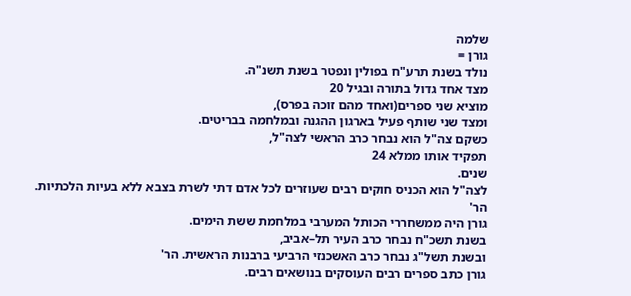שלמה
גורן =
נולד בשנת תרע"ח בפולין ונפטר בשנת תשנ"ה.
מצד אחד גדול בתורה ובגיל 20
מוציא שני ספרים(ואחד מהם זוכה בפרס),
ומצד שני שותף פעיל בארגון ההגנה ובמלחמה בבריטים.
כשקם צה"ל הוא נבחר כרב הראשי לצה"ל,
תפקיד אותו ממלא 24
שנים.
לצה"ל הוא הכניס חוקים רבים שעוזרים לכל אדם דתי לשרת בצבא ללא בעיות הלכתיות.
הר'
גורן היה ממשחררי הכותל המערבי במלחמת ששת הימים.
בשנת תשכ"ח נבחר כרב העיר תל–אביב,
ובשנת תשל"ג נבחר כרב האשכנזי הרביעי ברבנות הראשית. הר'
גורן כתב ספרים רבים העוסקים בנושאים רבים.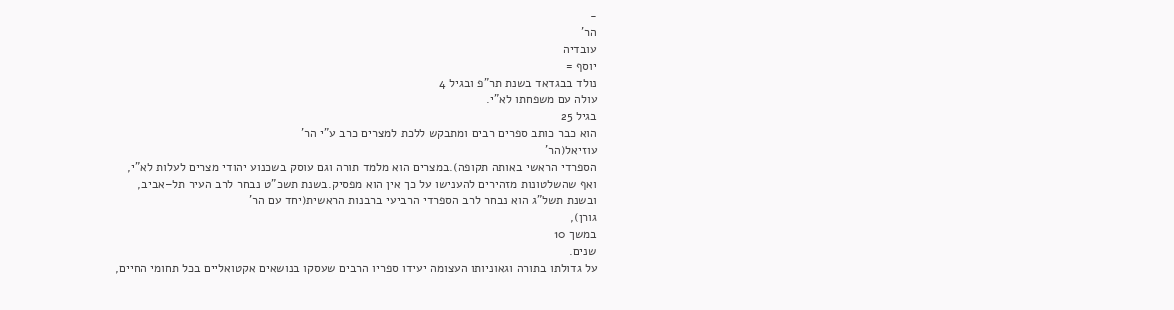-
הר'
עובדיה
יוסף =
נולד בבגדאד בשנת תר"פ ובגיל 4
עולה עם משפחתו לא"י.
בגיל 25
הוא כבר כותב ספרים רבים ומתבקש ללכת למצרים כרב ע"י הר'
עוזיאל(הר'
הספרדי הראשי באותה תקופה).במצרים הוא מלמד תורה וגם עוסק בשכנוע יהודי מצרים לעלות לא"י,
ואף שהשלטונות מזהירים להענישו על כך אין הוא מפסיק.בשנת תשכ"ט נבחר לרב העיר תל–אביב,
ובשנת תשל"ג הוא נבחר לרב הספרדי הרביעי ברבנות הראשית(יחד עם הר'
גורן),
במשך 10
שנים.
על גדולתו בתורה וגאוניותו העצומה יעידו ספריו הרבים שעסקו בנושאים אקטואליים בכל תחומי החיים,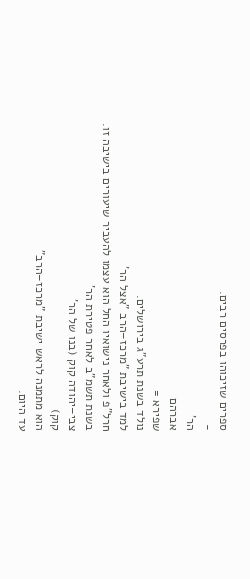ספרים שזיכוהו בפרסים רבים.
-
הר'
אברהם
שפירא =
נולד בשנת תרע"ג בירושלים.
למד בישיבת "מרכז–הרב "אצל הר'
חרל"פ ולאחר נישואיו החל הוא עצמו להעביר שיעורים בישיבה זו.
בשנת תשמ"ב לאחר פטירת הר'
צבי–יהודה קוק (בנו של הר'
קוק)
הוא מתמנה לראש ישיבת "מרכז–הרב"
עד היום.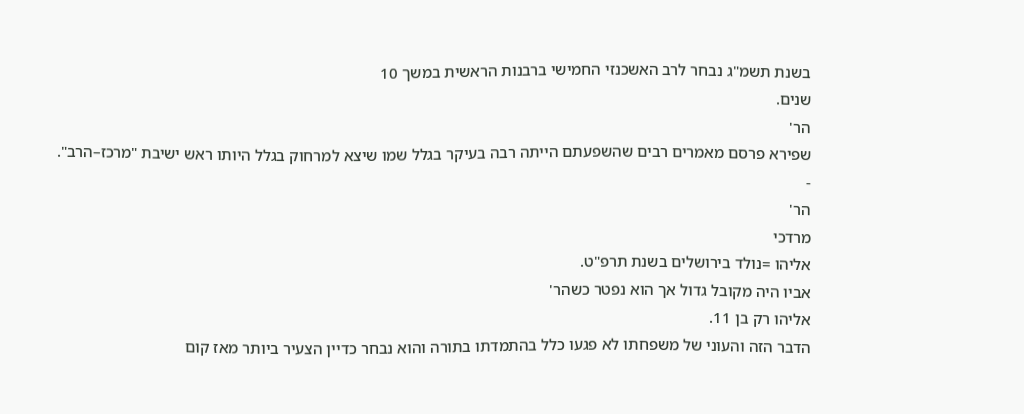בשנת תשמ"ג נבחר לרב האשכנזי החמישי ברבנות הראשית במשך 10
שנים.
הר'
שפירא פרסם מאמרים רבים שהשפעתם הייתה רבה בעיקר בגלל שמו שיצא למרחוק בגלל היותו ראש ישיבת "מרכז–הרב".
-
הר'
מרדכי
אליהו =נולד בירושלים בשנת תרפ"ט.
אביו היה מקובל גדול אך הוא נפטר כשהר'
אליהו רק בן 11.
הדבר הזה והעוני של משפחתו לא פגעו כלל בהתמדתו בתורה והוא נבחר כדיין הצעיר ביותר מאז קום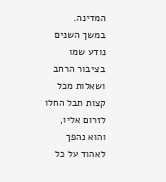המדינה.
במשך השנים נודע שמו בציבור הרחב ושאלות מכל קצות תבל החלו לזרום אליו,
והוא נהפך לאהוד על כל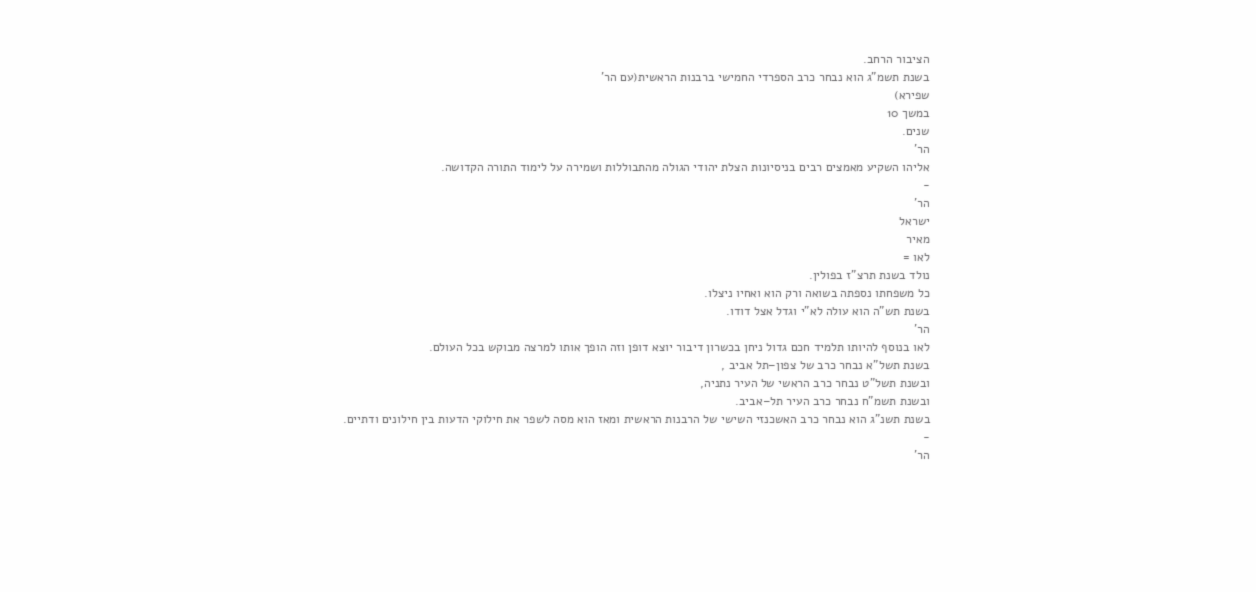הציבור הרחב.
בשנת תשמ"ג הוא נבחר כרב הספרדי החמישי ברבנות הראשית(עם הר'
שפירא)
במשך 10
שנים.
הר'
אליהו השקיע מאמצים רבים בניסיונות הצלת יהודי הגולה מהתבוללות ושמירה על לימוד התורה הקדושה.
-
הר'
ישראל
מאיר
לאו =
נולד בשנת תרצ"ז בפולין.
כל משפחתו נספתה בשואה ורק הוא ואחיו ניצלו.
בשנת תש"ה הוא עולה לא"י וגדל אצל דודו.
הר'
לאו בנוסף להיותו תלמיד חכם גדול ניחן בכשרון דיבור יוצא דופן וזה הופך אותו למרצה מבוקש בכל העולם.
בשנת תשל"א נבחר כרב של צפון–תל אביב ,
ובשנת תשל"ט נבחר כרב הראשי של העיר נתניה,
ובשנת תשמ"ח נבחר כרב העיר תל–אביב.
בשנת תשנ"ג הוא נבחר כרב האשכנזי השישי של הרבנות הראשית ומאז הוא מסה לשפר את חילוקי הדעות בין חילונים ודתיים.
-
הר'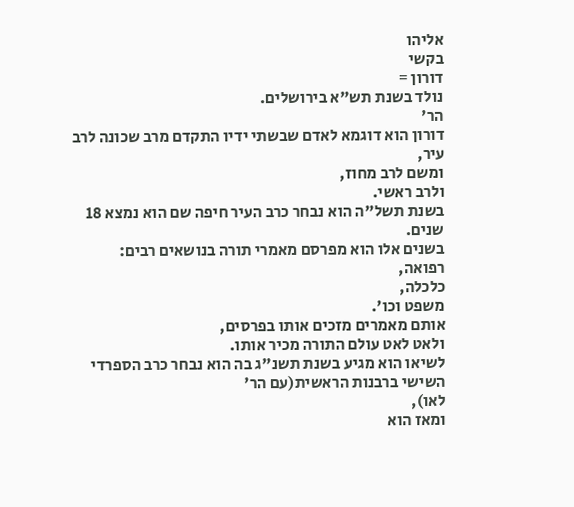אליהו
בקשי
דורון =
נולד בשנת תש"א בירושלים.
הר'
דורון הוא דוגמא לאדם שבשתי ידיו התקדם מרב שכונה לרב עיר,
ומשם לרב מחוז,
ולרב ראשי.
בשנת תשל"ה הוא נבחר כרב העיר חיפה שם הוא נמצא 18
שנים.
בשנים אלו הוא מפרסם מאמרי תורה בנושאים רבים:
רפואה,
כלכלה,
משפט וכו'.
אותם מאמרים מזכים אותו בפרסים,
ולאט לאט עולם התורה מכיר אותו.
לשיאו הוא מגיע בשנת תשנ"ג בה הוא נבחר כרב הספרדי השישי ברבנות הראשית(עם הר'
לאו),
ומאז הוא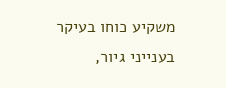משקיע כוחו בעיקר בענייני גיור,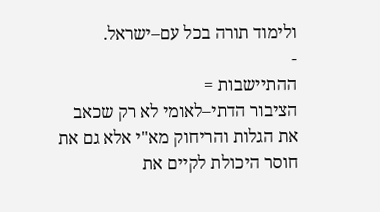ולימוד תורה בכל עם–ישראל.
-
ההתיישבות =
הציבור הדתי–לאומי לא רק שכאב את הגלות והריחוק מא"י אלא גם את חוסר היכולת לקיים את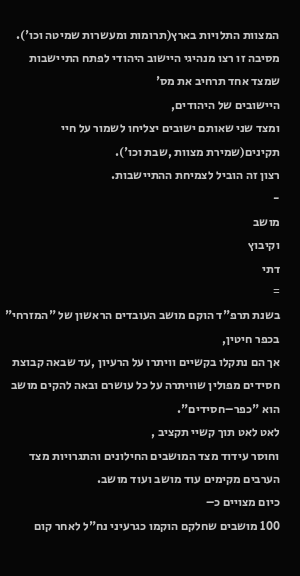המצוות התלויות בארץ(תרומות ומעשרות שמיטה וכו').
מסיבה זו רצו מנהיגי היישוב היהודי לפתח התיישבות שמצד אחד תרחיב את מס'
היישובים של היהודים,
ומצד שני שאותם ישובים יצליחו לשמור על חיי תקינים(שמירת מצוות ,שבת וכו').
רצון זה הוביל לצמיחת ההתיישבות.
-
מושב
וקיבוץ
דתי
=
בשנת תרפ"ד הוקם מושב העובדים הראשון של "המזרחי"
בכפר חיטין,
אך הם נתקלו בקשיים וויתרו על הרעיון ,עד שבאה קבוצת חסידים מפולין שוויתרה על כל עושרם ובאה להקים מושב הוא "כפר–חסידים".
לאט לאט תוך קשיי תקציב ,
וחוסר עידוד מצד המושבים החילונים והתגרויות מצד הערבים מקימים עוד מושב ועוד מושב.
כיום מצויים כ–
100 מושבים שחלקם הוקמו כגרעיני נח"ל לאחר קום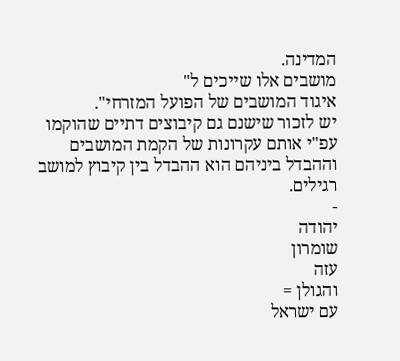המדינה.
מושבים אלו שייכים ל"
איגוד המושבים של הפועל המזרחי".
יש לזכור שישנם גם קיבוצים דתיים שהוקמו עפ"י אותם עקרונות של הקמת המושבים וההבדל ביניהם הוא ההבדל בין קיבוץ למושב רגילים.
-
יהודה
שומרון
עזה
והגולן =
עם ישראל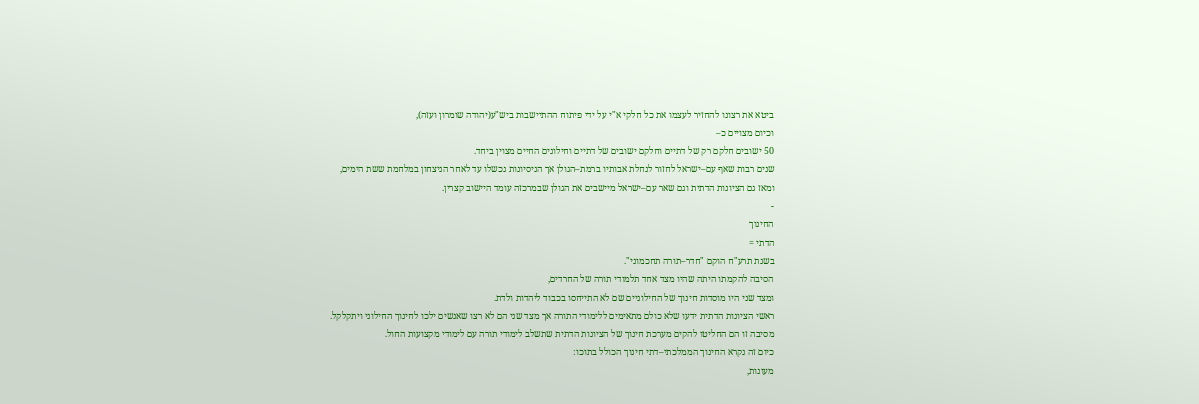ביטא את רצונו להחזיר לעצמו את כל חלקי א"י על ידי פיתוח ההתיישבות ביש"ע(יהודה שומרון ועזה),
וכיום מצויים כ–
50 ישובים חלקם רק של דתיים וחלקם ישובים של דתיים וחילונים החיים מצוין ביחד.
שנים רבות שאף עם–ישראל לחזור לנחלת אבותיו ברמת–הגולן אך הניסיונות נכשלו עד לאחר הניצחון במלחמת ששת הימים,
ומאז גם הציונות הדתית וגם שאר עם–ישראל מיישבים את הגולן שבמרכזה עומד היישוב קצרין.
-
החינוך
הדתי =
בשנת תרע"ח הוקם "חדר–תורה תחכמוני".
הסיבה להקמתו היתה שהיו מצד אחד תלמודי תורה של החרדים,
ומצד שני היו מוסדות חינוך של החילוניים שם לא התייחסו בכבוד ליהדות ולדת.
ראשי הציונות הדתית ידעו שלא כולם מתאימים ללימודי התורה אך מצד שני הם לא רצו שאנשים ילכו לחינוך החילוני ויתקלקל.
מסיבה זו הם החליטו להקים מערכת חינוך של הציונות הדתית שתשלב לימודי תורה עם לימודי מקצועות החול.
כיום זה נקרא החינוך הממלכתי–דתי חינוך הכולל בתוכו:
מעונות,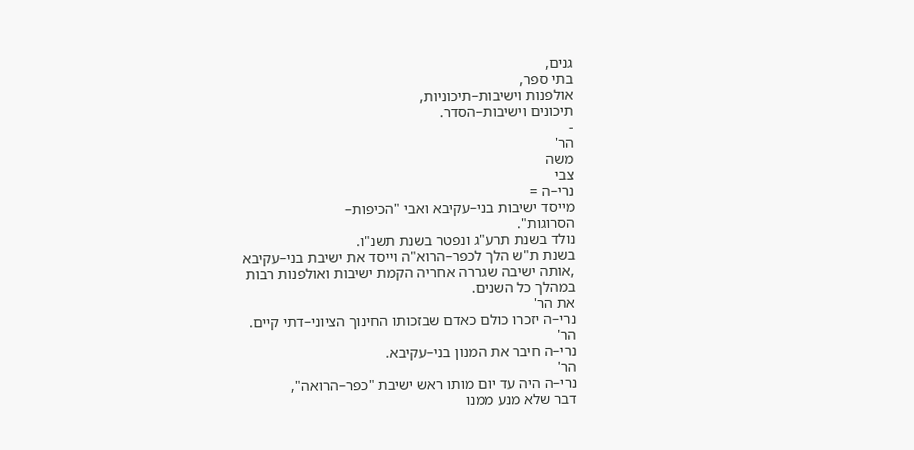גנים,
בתי ספר,
אולפנות וישיבות–תיכוניות,
תיכונים וישיבות–הסדר.
-
הר'
משה
צבי
נרי–ה =
מייסד ישיבות בני–עקיבא ואבי "הכיפות–
הסרוגות".
נולד בשנת תרע"ג ונפטר בשנת תשנ"ו.
בשנת ת"ש הלך לכפר–הרוא"ה וייסד את ישיבת בני–עקיבא ,אותה ישיבה שגררה אחריה הקמת ישיבות ואולפנות רבות במהלך כל השנים.
את הר'
נרי–ה יזכרו כולם כאדם שבזכותו החינוך הציוני–דתי קיים.
הר'
נרי–ה חיבר את המנון בני–עקיבא.
הר'
נרי–ה היה עד יום מותו ראש ישיבת "כפר–הרואה",
דבר שלא מנע ממנו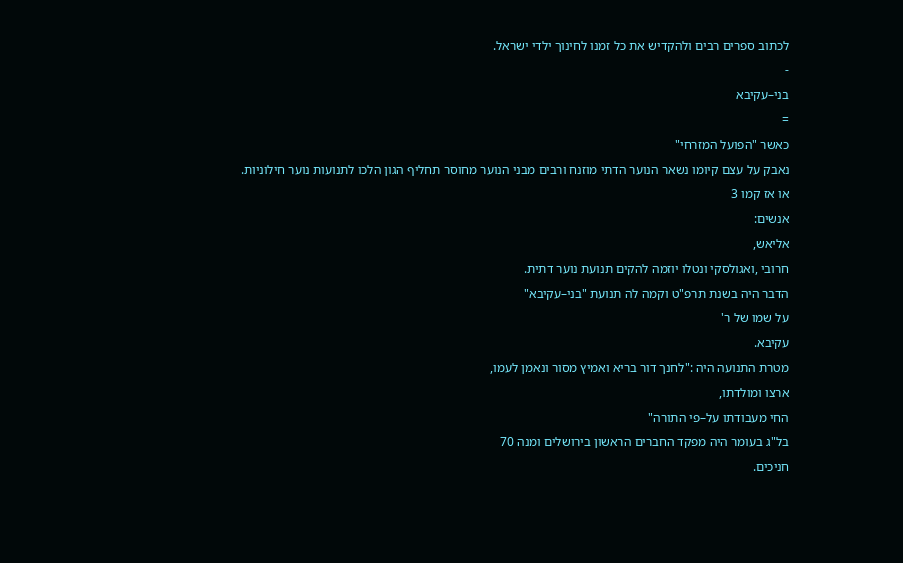לכתוב ספרים רבים ולהקדיש את כל זמנו לחינוך ילדי ישראל.
-
בני–עקיבא
=
כאשר "הפועל המזרחי"
נאבק על עצם קיומו נשאר הנוער הדתי מוזנח ורבים מבני הנוער מחוסר תחליף הגון הלכו לתנועות נוער חילוניות.
או אז קמו 3
אנשים:
אליאש,
חרובי ,ואגולסקי ונטלו יוזמה להקים תנועת נוער דתית.
הדבר היה בשנת תרפ"ט וקמה לה תנועת "בני–עקיבא"
על שמו של ר'
עקיבא.
מטרת התנועה היה :"לחנך דור בריא ואמיץ מסור ונאמן לעמו,
ארצו ומולדתו,
החי מעבודתו על–פי התורה"
בל"ג בעומר היה מפקד החברים הראשון בירושלים ומנה 70
חניכים.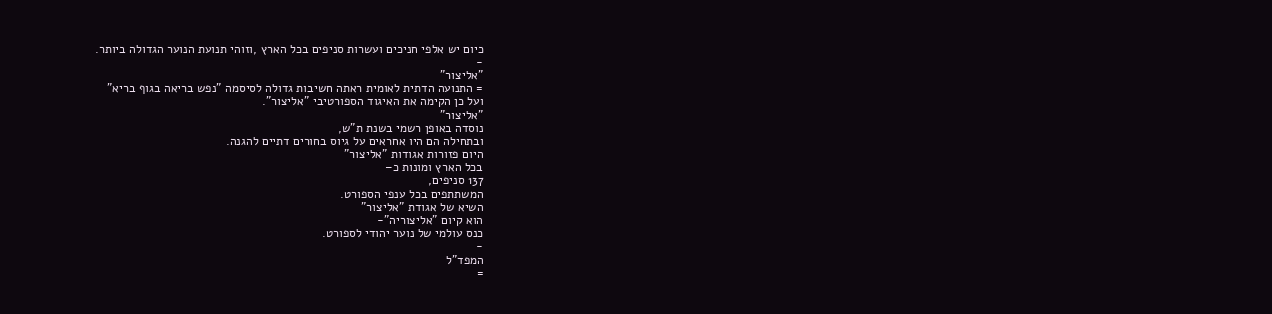כיום יש אלפי חניכים ועשרות סניפים בכל הארץ ,וזוהי תנועת הנוער הגדולה ביותר.
-
"אליצור"
= התנועה הדתית לאומית ראתה חשיבות גדולה לסיסמה "נפש בריאה בגוף בריא"
ועל כן הקימה את האיגוד הספורטיבי "אליצור".
"אליצור"
נוסדה באופן רשמי בשנת ת"ש,
ובתחילה הם היו אחראים על גיוס בחורים דתיים להגנה.
היום פזורות אגודות "אליצור"
בכל הארץ ומונות כ–
137 סניפים,
המשתתפים בכל ענפי הספורט.
השיא של אגודת "אליצור"
הוא קיום "אליצוריה"-
כנס עולמי של נוער יהודי לספורט.
-
המפד"ל
=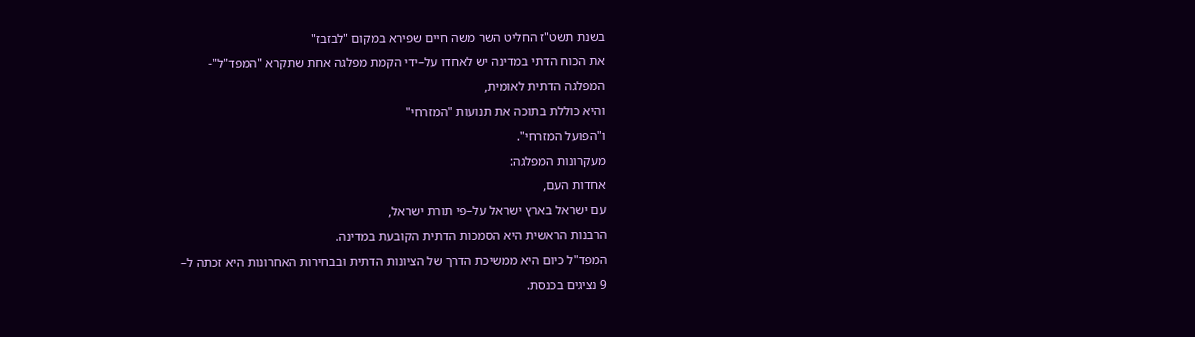בשנת תשט"ז החליט השר משה חיים שפירא במקום "לבזבז"
את הכוח הדתי במדינה יש לאחדו על–ידי הקמת מפלגה אחת שתקרא "המפד"ל"-
המפלגה הדתית לאומית,
והיא כוללת בתוכה את תנועות "המזרחי"
ו"הפועל המזרחי".
מעקרונות המפלגה:
אחדות העם,
עם ישראל בארץ ישראל על–פי תורת ישראל,
הרבנות הראשית היא הסמכות הדתית הקובעת במדינה.
המפד"ל כיום היא ממשיכת הדרך של הציונות הדתית ובבחירות האחרונות היא זכתה ל–
9 נציגים בכנסת.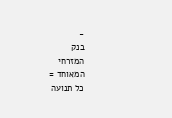-
בנק
המזרחי
המאוחד =
כל תנועה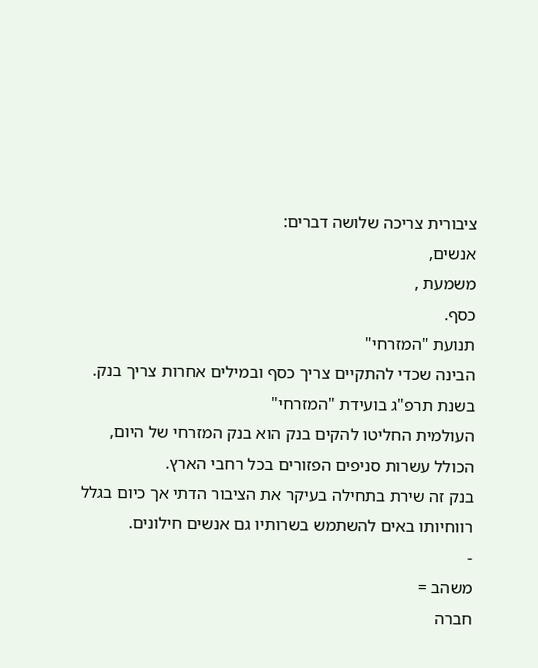ציבורית צריכה שלושה דברים:
אנשים,
משמעת ,
כסף.
תנועת "המזרחי"
הבינה שכדי להתקיים צריך כסף ובמילים אחרות צריך בנק.
בשנת תרפ"ג בועידת "המזרחי"
העולמית החליטו להקים בנק הוא בנק המזרחי של היום,
הכולל עשרות סניפים הפזורים בכל רחבי הארץ.
בנק זה שירת בתחילה בעיקר את הציבור הדתי אך כיום בגלל רווחיותו באים להשתמש בשרותיו גם אנשים חילונים.
-
משהב =
חברה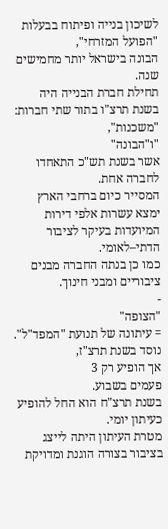לשיכון בנייה ופיתוח בבעלות "הפועל המזרחי",
הבונה בישראל יותר מחמישים שנה.
תחילת חברת הבנייה היה בשנת תרצ"ו בתור שתי חברות:
"משכנות",
"ו"הבונה"
אשר בשנת תש"כ התאחדו לחברה אחת.
המסייר כיום ברחבי הארץ ימצא עשרות אלפי דירות המיועדות בעיקר לציבור הדתי–לאומי.
כמו כן בנתה החברה מבנים ציבוריים ומבני חינוך.
-
"הצופה"
= עיתונה של תנועת "המפד"ל".
נוסד בשנת תרצ"ז,
אך הופיע רק 3
פעמים בשבוע.
בשנת תרצ"ח הוא החל להופיע כעיתון יומי.
מטרת העיתון היתה לייצג בציבור בצורה הוגנת ומדויקת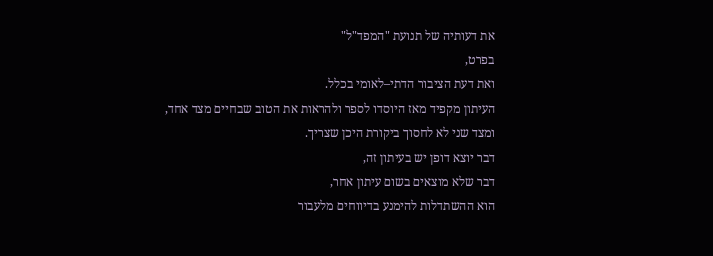את דעותיה של תנועת "המפד"ל"
בפרט,
ואת דעת הציבור הדתי–לאומי בכלל.
העיתון מקפיד מאז היוסדו לספר ולהראות את הטוב שבחיים מצד אחד,
ומצד שני לא לחסוך ביקורת היכן שצריך.
דבר יוצא דופן יש בעיתון זה,
דבר שלא מוצאים בשום עיתון אחר,
הוא ההשתדלות להימנע בדיווחים מלעבור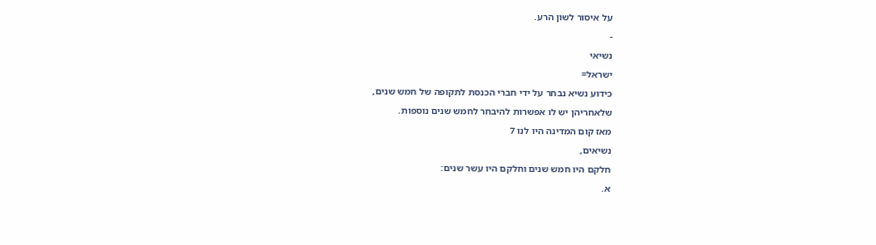על איסור לשון הרע.
-
נשיאי
ישראל=
כידוע נשיא נבחר על ידי חברי הכנסת לתקופה של חמש שנים,
שלאחריהן יש לו אפשרות להיבחר לחמש שנים נוספות.
מאז קום המדינה היו לנו 7
נשיאים,
חלקם היו חמש שנים וחלקם היו עשר שנים:
א.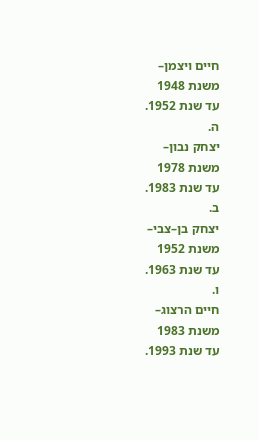חיים ויצמן–
משנת 1948
עד שנת 1952.
ה.
יצחק נבון–
משנת 1978
עד שנת 1983.
ב.
יצחק בן–צבי–
משנת 1952
עד שנת 1963.
ו.
חיים הרצוג–
משנת 1983
עד שנת 1993.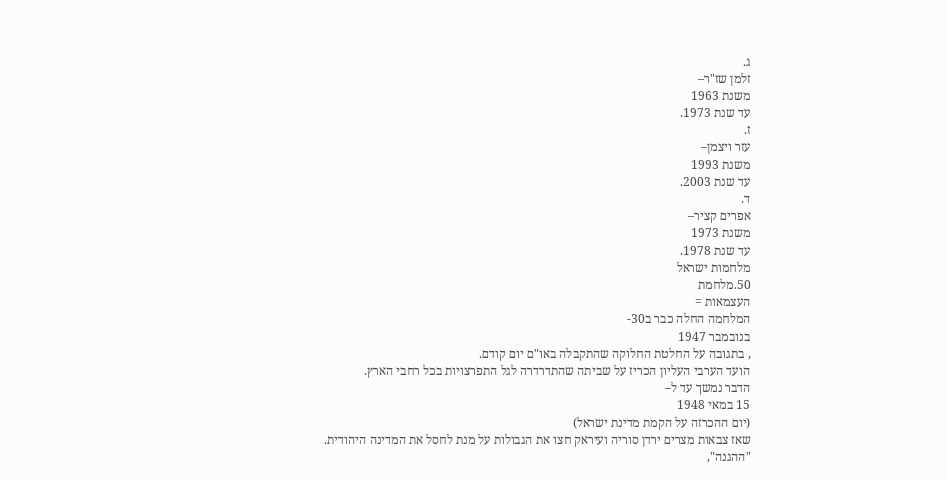ג.
זלמן שז"ר–
משנת 1963
עד שנת 1973.
ז.
עזר ויצמן–
משנת 1993
עד שנת 2003.
ד.
אפרים קציר–
משנת 1973
עד שנת 1978.
מלחמות ישראל
50.מלחמת
העצמאות =
המלחמה החלה כבר ב30-
בנובמבר 1947
, בתגובה על החלטת החלוקה שהתקבלה באו"ם יום קודם.
הועד הערבי העליון הכריז על שביתה שהתדרדרה לגל התפרצויות בכל רחבי הארץ.
הדבר נמשך עד ל–
15 במאי 1948
(יום ההכרזה על הקמת מדינת ישראל)
שאז צבאות מצרים ירדן סוריה ועיראק חצו את הגבולות על מנת לחסל את המדינה היהודית.
"ההגנה",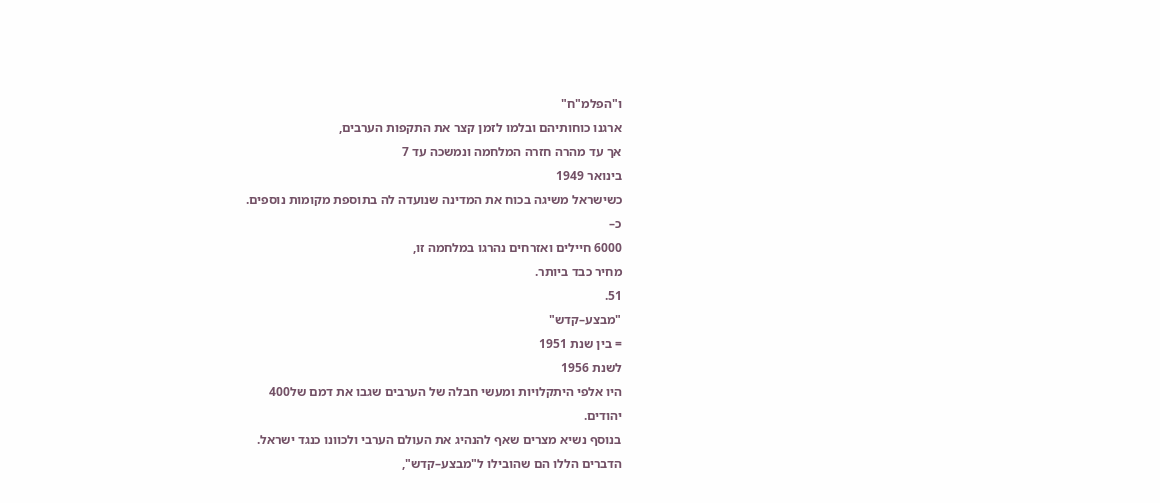ו"הפלמ"ח"
ארגנו כוחותיהם ובלמו לזמן קצר את התקפות הערבים,
אך עד מהרה חזרה המלחמה ונמשכה עד 7
בינואר 1949
כשישראל משיגה בכוח את המדינה שנועדה לה בתוספת מקומות נוספים.
כ–
6000 חיילים ואזרחים נהרגו במלחמה זו,
מחיר כבד ביותר.
51.
"מבצע–קדש"
= בין שנת 1951
לשנת 1956
היו אלפי היתקלויות ומעשי חבלה של הערבים שגבו את דמם של400
יהודים.
בנוסף נשיא מצרים שאף להנהיג את העולם הערבי ולכוונו כנגד ישראל.
הדברים הללו הם שהובילו ל"מבצע–קדש",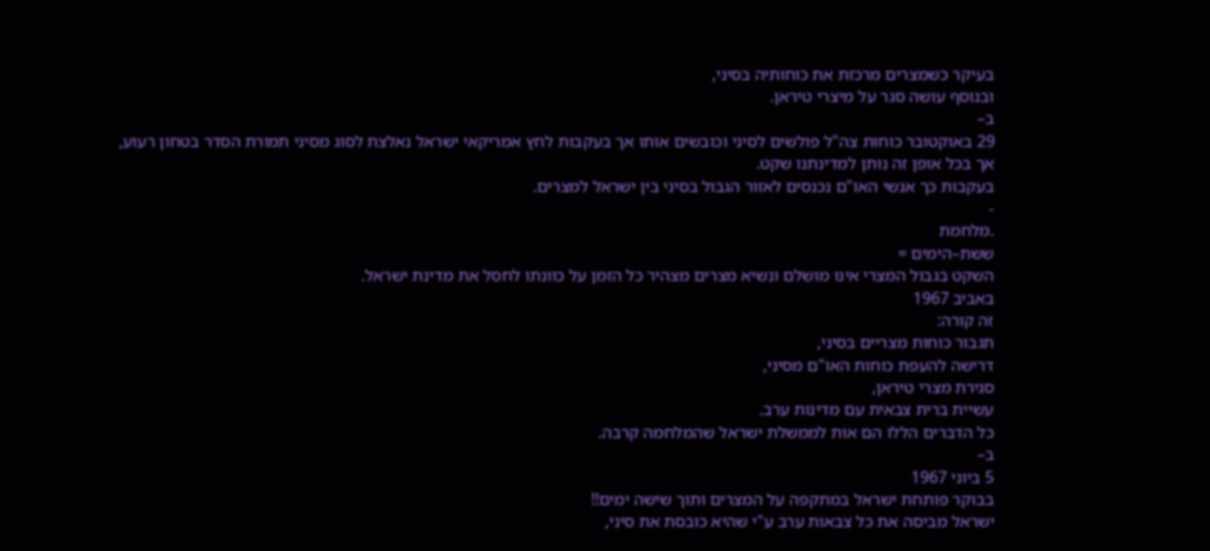בעיקר כשמצרים מרכזת את כוחותיה בסיני,
ובנוסף עושה סגר על מיצרי טיראן.
ב–
29 באוקטובר כוחות צה"ל פולשים לסיני וכובשים אותו אך בעקבות לחץ אמריקאי ישראל נאלצת לסוג מסיני תמורת הסדר בטחון רעוע,
אך בכל אופן זה נותן למדינתנו שקט.
בעקבות כך אנשי האו"ם נכנסים לאזור הגבול בסיני בין ישראל למצרים.
-
.מלחמת
ששת–הימים =
השקט בגבול המצרי אינו מושלם ונשיא מצרים מצהיר כל הזמן על כוונתו לחסל את מדינת ישראל.
באביב 1967
זה קורה:
תגבור כוחות מצריים בסיני,
דרישה להעפת כוחות האו"ם מסיני,
סגירת מצרי טיראן,
עשיית ברית צבאית עם מדינות ערב.
כל הדברים הללו הם אות לממשלת ישראל שהמלחמה קרבה.
ב–
5 ביוני 1967
בבוקר פותחת ישראל במתקפה על המצרים ותוך שישה ימים!!
ישראל מביסה את כל צבאות ערב ע"י שהיא כובסת את סיני,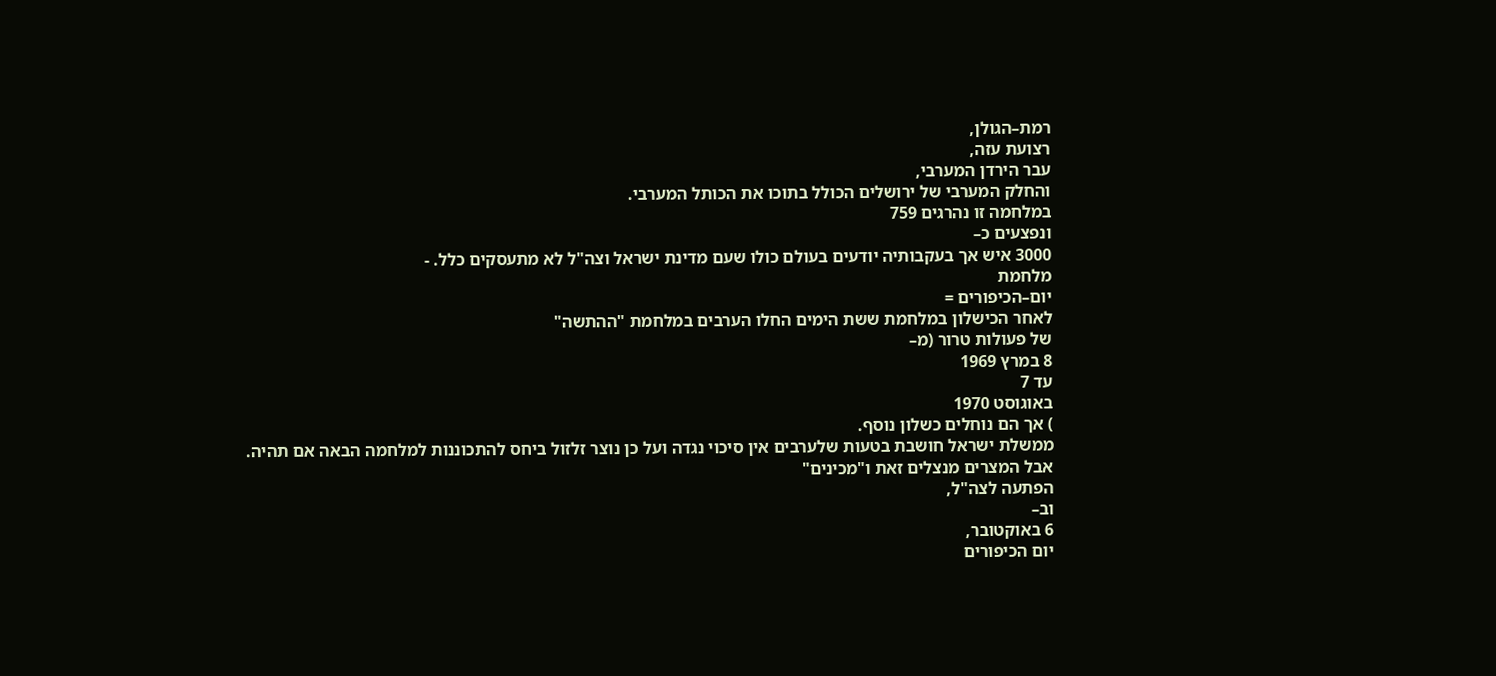רמת–הגולן,
רצועת עזה,
עבר הירדן המערבי,
והחלק המערבי של ירושלים הכולל בתוכו את הכותל המערבי.
במלחמה זו נהרגים 759
ונפצעים כ–
3000 איש אך בעקבותיה יודעים בעולם כולו שעם מדינת ישראל וצה"ל לא מתעסקים כלל. -
מלחמת
יום–הכיפורים =
לאחר הכישלון במלחמת ששת הימים החלו הערבים במלחמת "ההתשה"
של פעולות טרור (מ–
8 במרץ 1969
עד 7
באוגוסט 1970
) אך הם נוחלים כשלון נוסף.
ממשלת ישראל חושבת בטעות שלערבים אין סיכוי נגדה ועל כן נוצר זלזול ביחס להתכוננות למלחמה הבאה אם תהיה.
אבל המצרים מנצלים זאת ו"מכינים"
הפתעה לצה"ל,
וב–
6 באוקטובר,
יום הכיפורים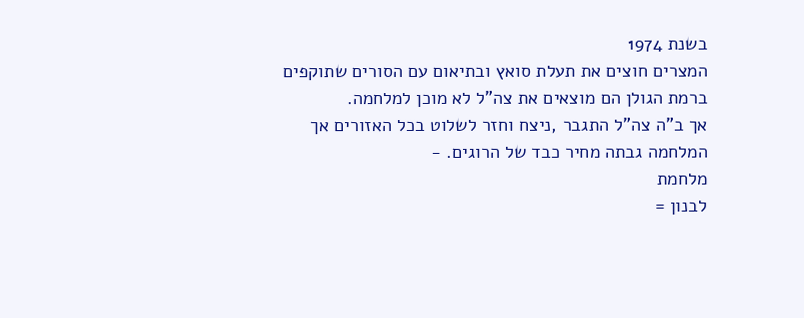בשנת 1974
המצרים חוצים את תעלת סואץ ובתיאום עם הסורים שתוקפים ברמת הגולן הם מוצאים את צה"ל לא מוכן למלחמה.
אך ב"ה צה"ל התגבר ,ניצח וחזר לשלוט בכל האזורים אך המלחמה גבתה מחיר כבד של הרוגים. -
מלחמת
לבנון =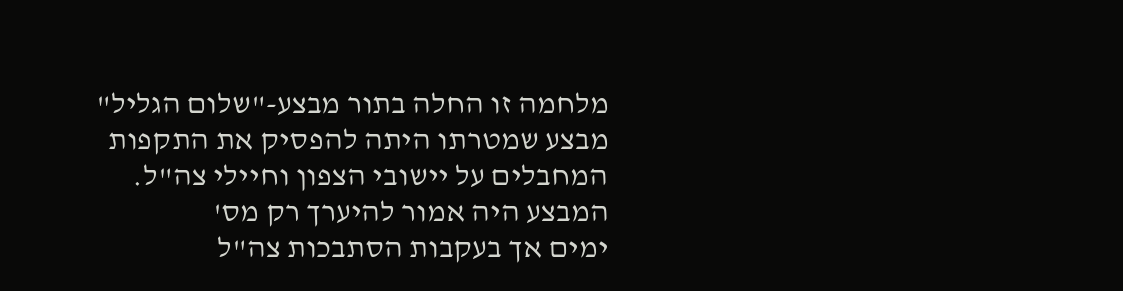מלחמה זו החלה בתור מבצע-"שלום הגליל"
מבצע שמטרתו היתה להפסיק את התקפות המחבלים על יישובי הצפון וחיילי צה"ל.
המבצע היה אמור להיערך רק מס'
ימים אך בעקבות הסתבכות צה"ל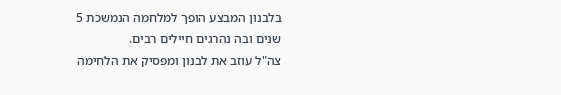בלבנון המבצע הופך למלחמה הנמשכת 5
שנים ובה נהרגים חיילים רבים.
צה"ל עוזב את לבנון ומפסיק את הלחימה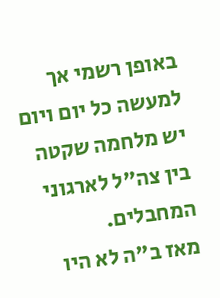באופן רשמי אך למעשה כל יום ויום יש מלחמה שקטה בין צה"ל לארגוני המחבלים.
מאז ב"ה לא היו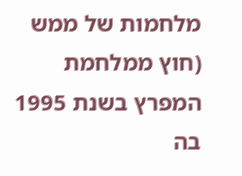מלחמות של ממש (חוץ ממלחמת המפרץ בשנת 1995
בה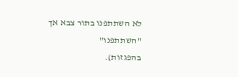לא השתתפנו בתור צבא אך "השתתפנו"
בהפגזות).